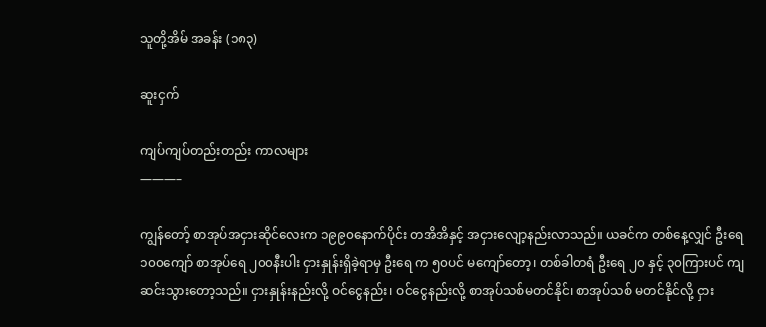သူတို့အိမ် အခန်း (၁၈၃)

ဆူးငှက်

ကျပ်ကျပ်တည်းတည်း ကာလများ
———–

ကျွန်တော့် စာအုပ်အငှားဆိုင်လေးက ၁၉၉၀နောက်ပိုင်း တအိအိနှင့် အငှားလျော့နည်းလာသည်။ ယခင်က တစ်နေ့လျှင် ဦးရေ ၁၀၀ကျော် စာအုပ်ရေ ၂၀၀နီးပါး ငှားနှုန်းရှိခဲ့ရာမှ ဦးရေ က ၅၀ပင် မကျော်တော့၊ တစ်ခါတရံ ဦးရေ ၂၀ နှင့် ၃၀ကြားပင် ကျဆင်းသွားတော့သည်။ ငှားနှုန်းနည်းလို့ ဝင်ငွေနည်း၊ ဝင်ငွေနည်းလို့ စာအုပ်သစ်မတင်နိုင်၊ စာအုပ်သစ် မတင်နိုင်လို့ ငှား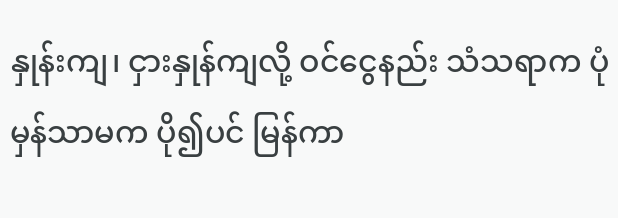နှုန်းကျ၊ ငှားနှုန်ကျလို့ ဝင်ငွေနည်း သံသရာက ပုံမှန်သာမက ပို၍ပင် မြန်ကာ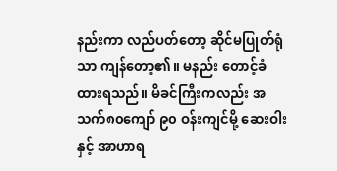နည်းကာ လည်ပတ်တော့ ဆိုင်မပြုတ်ရုံသာ ကျန်တော့၏။ မနည်း တောင့်ခံထားရသည်။ မိခင်ကြီးကလည်း အသက်၈၀ကျော် ၉၀ ဝန်းကျင်မို့ ဆေးဝါး နှင့် အာဟာရ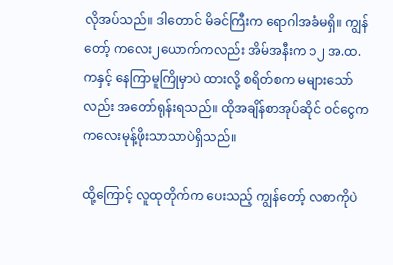လိုအပ်သည်။ ဒါတောင် မိခင်ကြီးက ရောဂါအခံမရှိ။ ကျွန်တော့် ကလေး၂ယောက်ကလည်း အိမ်အနီးက ၁၂ အ.ထ.ကနှင့် နေကြာမူကြိုမှာပဲ ထားလို့ စရိတ်စက မများသော်လည်း အတော်ရုန်းရသည်။ ထိုအချိန်စာအုပ်ဆိုင် ဝင်ငွေက ကလေးမုန့်ဖိုးသာသာပဲရှိသည်။

ထို့ကြောင့် လူထုတိုက်က ပေးသည့် ကျွန်တော့် လစာကိုပဲ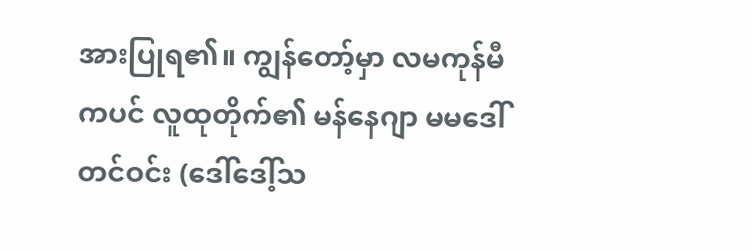အားပြုရ၏။ ကျွန်တော့်မှာ လမကုန်မီကပင် လူထုတိုက်၏ မန်နေဂျာ မမဒေါ်တင်ဝင်း (ဒေါ်ဒေါ့်သ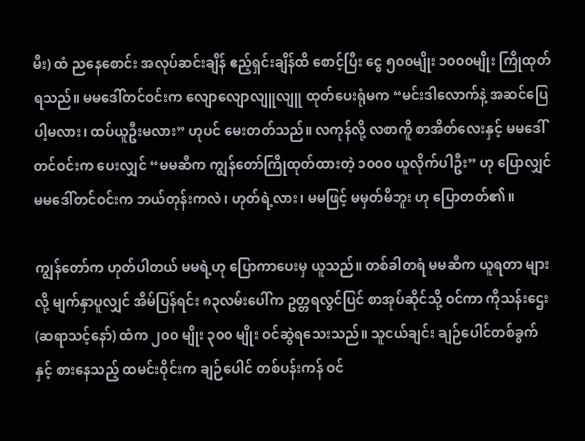မီး) ထံ ညနေစောင်း အလုပ်ဆင်းချိန် ဧည့်ရှင်းချိန်ထိ စောင့်ပြီး ငွေ ၅၀၀မျိုး ၁၀၀၀မျိုး ကြိုထုတ်ရသည်။ မမဒေါ်တင်ဝင်းက လျောလျောလျူလျူ ထုတ်ပေးရုံမက “မင်းဒါလောက်နဲ့ အဆင်ပြေပါ့မလား၊ ထပ်ယူဦးမလား” ဟုပင် မေးတတ်သည်။ လကုန်လို့ လစာကိူ စာအိတ်လေးနှင့် မမဒေါ်တင်ဝင်းက ပေးလျှင် “မမဆီက ကျွန်တော်ကြိုထုတ်ထားတဲ့ ၁၀၀၀ ယူလိုက်ပါဦး” ဟု ပြောလျှင် မမဒေါ်တင်ဝင်းက ဘယ်တုန်းကလဲ၊ ဟုတ်ရဲ့လား၊ မမဖြင့် မမှတ်မိဘူး ဟု ပြောတတ်၏။

ကျွန်တော်က ဟုတ်ပါတယ် မမရဲ့ဟု ပြောကာပေးမှ ယူသည်။ တစ်ခါတရံ မမဆီက ယူရတာ များလို့ မျက်နှာပူလျှင် အိမ်ပြန်ရင်း ၈၃လမ်းပေါ်က ဥတ္တရလွင်ပြင် စာအုပ်ဆိုင်သို့ ဝင်ကာ ကိုသန်းဌေး (ဆရာသင့်နော်) ထံက ၂၀၀ မျိုး ၃၀၀ မျိုး ဝင်ဆွဲရသေးသည်။ သူငယ်ချင်း ချဉ်ပေါင်တစ်ခွက်နှင့် စားနေသည့် ထမင်းဝိုင်းက ချဉ်ပေါင် တစ်ပန်းကန် ဝင်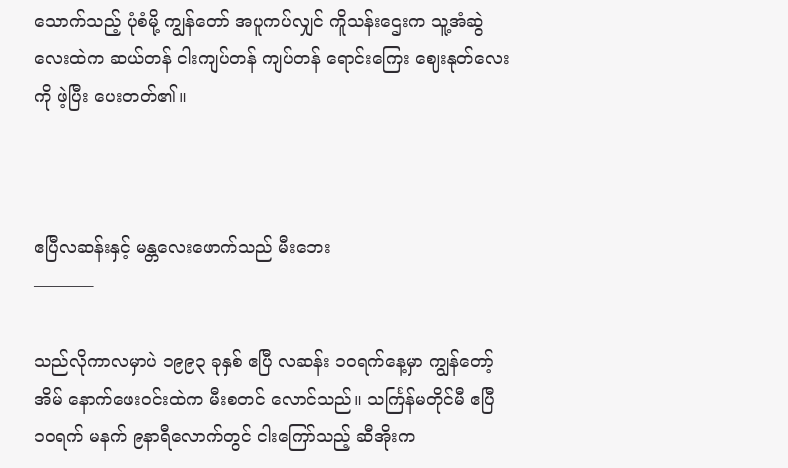သောက်သည့် ပုံစံမို့ ကျွန်တော် အပူကပ်လျှင် ကိူသန်းဌေးက သူ့အံဆွဲလေးထဲက ဆယ်တန် ငါးကျပ်တန် ကျပ်တန် ရောင်းကြေး ဈေးနုတ်လေးကို ဖဲ့ပြီး ပေးတတ်၏။



ဧပြီလဆန်းနှင့် မန္တလေးဖောက်သည် မီးဘေး
———–

သည်လိုကာလမှာပဲ ၁၉၉၃ ခုနှစ် ဧပြီ လဆန်း ၁၀ရက်နေ့မှာ ကျွန်တော့်အိမ် နောက်ဖေးဝင်းထဲက မီးစတင် လောင်သည်။ သင်္ကြန်မတိုင်မီ ဧပြီ ၁၀ရက် မနက် ၉နာရီလောက်တွင် ငါးကြော်သည့် ဆီအိုးက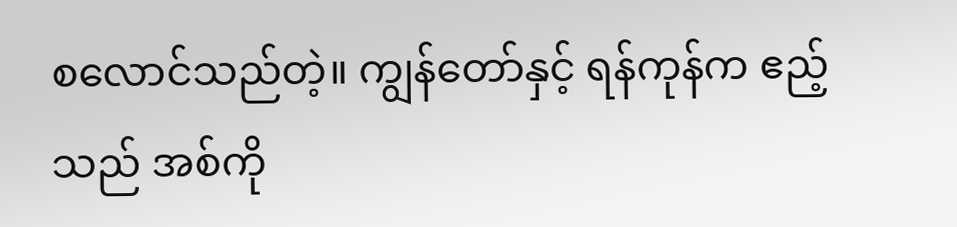စလောင်သည်တဲ့။ ကျွန်တော်နှင့် ရန်ကုန်က ဧည့်သည် အစ်ကို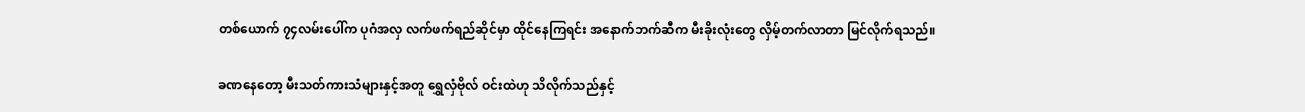တစ်ယောက် ၇၄လမ်းပေါ်က ပုဂံအလှ လက်ဖက်ရည်ဆိုင်မှာ ထိုင်နေကြရင်း အနောက်ဘက်ဆီက မီးခိုးလုံးတွေ လှိမ့်တက်လာတာ မြင်လိုက်ရသည်။

ခဏနေတော့ မီးသတ်ကားသံများနှင့်အတူ ရွှေလှံဗိုလ် ဝင်းထဲဟု သိလိုက်သည်နှင့်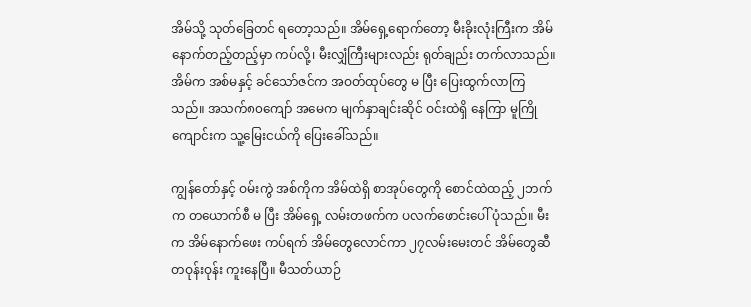အိမ်သို့ သုတ်ခြေတင် ရတော့သည်။ အိမ်ရှေ့ရောက်တော့ မီးခိုးလုံးကြီးက အိမ်နောက်တည့်တည့်မှာ ကပ်လို့၊ မီးလျှံကြီးများလည်း ရုတ်ချည်း တက်လာသည်။ အိမ်က အစ်မနှင့် ခင်သော်ဇင်က အဝတ်ထုပ်တွေ မ ပြီး ပြေးထွက်လာကြသည်။ အသက်၈၀ကျော် အမေက မျက်နှာချင်းဆိုင် ဝင်းထဲရှိ နေကြာ မူကြိုကျောင်းက သူ့မြေးငယ်ကို ပြေးခေါ်သည်။

ကျွန်တော်နှင့် ဝမ်းကွဲ အစ်ကိုက အိမ်ထဲရှိ စာအုပ်တွေကို စောင်ထဲထည့် ၂ဘက်က တယောက်စီ မ ပြီး အိမ်ရှေ့ လမ်းတဖက်က ပလက်ဖောင်းပေါ် ပုံသည်။ မီးက အိမ်နောက်ဖေး ကပ်ရက် အိမ်တွေလောင်ကာ ၂၇လမ်းမေးတင် အိမ်တွေဆီ တဝုန်းဝုန်း ကူးနေပြီ။ မီသတ်ယာဉ်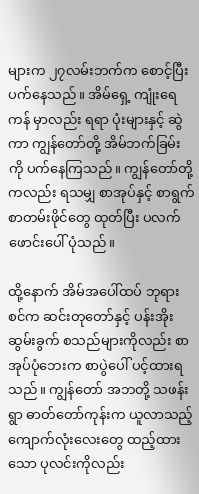များက ၂၇လမ်းဘက်က စောင့်ပြီး ပက်နေသည်။ အိမ်ရှေ့ ကျုံးရေကန် မှာလည်း ရရာ ပုံးများနှင့် ဆွဲကာ ကျွန်တော်တို့ အိမ်ဘက်ခြမ်း ကို ပက်နေကြသည်။ ကျွန်တော်တို့ကလည်း ရသမျှ စာအုပ်နှင့် စာရွက်စာတမ်းဖိုင်တွေ ထုတ်ပြီး ပလက်ဖောင်းပေါ် ပုံသည်။

ထို့နောက် အိမ်အပေါ်ထပ် ဘုရားစင်က ဆင်းတုတော်နှင့် ပန်းအိုး ဆွမ်းခွက် စသည်များကိုလည်း စာအုပ်ပုံဘေးက စာပွဲပေါ် ပင့်ထားရသည်။ ကျွန်တော် အဘတို့ သဖန်းရွာ ဓာတ်တော်ကုန်းက ယူလာသည့် ကျောက်လုံးလေးတွေ ထည့်ထားသော ပုလင်းကိုလည်း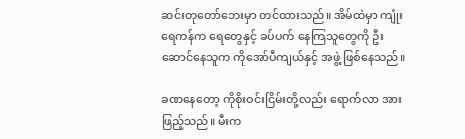ဆင်းတုတော်ဘေးမှာ တင်ထားသည်။ အိမ်ထဲမှာ ကျုံးရေကန်က ရေတွေနှင့် ခပ်ပက် နေကြသူတွေကို ဦးဆောင်နေသူက ကိုအော်ပီကျယ်နှင့် အဖွဲ့ ဖြစ်နေသည်။

ခဏနေတော့ ကိုစိုးဝင်းငြိမ်းတို့လည်း ရောက်လာ အားဖြည့်သည်။ မီးက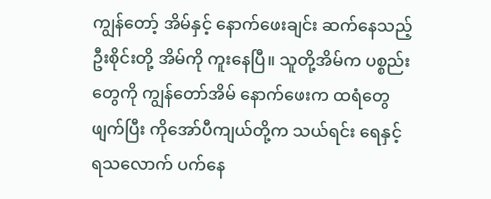ကျွန်တော့် အိမ်နှင့် နောက်ဖေးချင်း ဆက်နေသည့် ဦးစိုင်းတို့ အိမ်ကို ကူးနေပြီ။ သူတို့အိမ်က ပစ္စည်းတွေကို ကျွန်တော်အိမ် နောက်ဖေးက ထရံတွေဖျက်ပြီး ကိုအော်ပီကျယ်တို့က သယ်ရင်း ရေနှင့် ရသလောက် ပက်နေ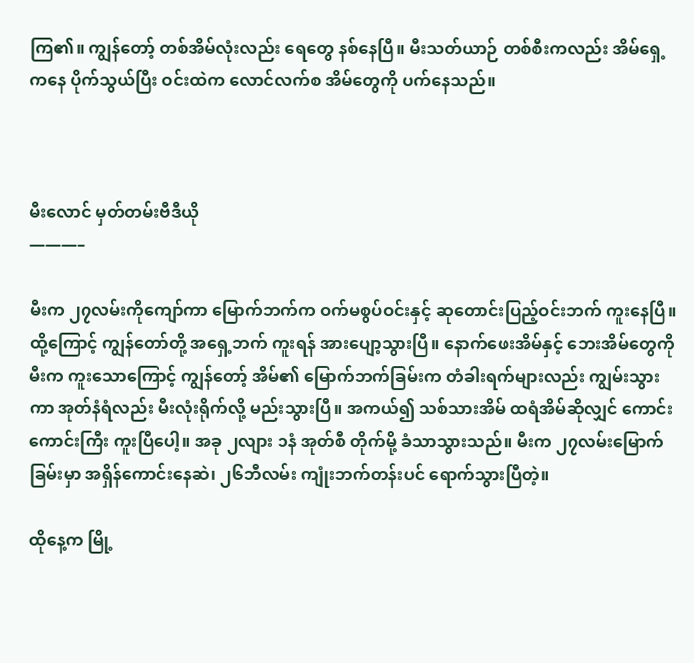ကြ၏။ ကျွန်တော့် တစ်အိမ်လုံးလည်း ရေတွေ နစ်နေပြီ။ မီးသတ်ယာဉ် တစ်စီးကလည်း အိမ်ရှေ့ကနေ ပိုက်သွယ်ပြီး ဝင်းထဲက လောင်လက်စ အိမ်တွေကို ပက်နေသည်။



မီးလောင် မှတ်တမ်းဗီဒီယို
———–

မီးက ၂၇လမ်းကိုကျော်ကာ မြောက်ဘက်က ဝက်မစွပ်ဝင်းနှင့် ဆုတောင်းပြည့်ဝင်းဘက် ကူးနေပြီ။ ထို့ကြောင့် ကျွန်တော်တို့ အရှေ့ဘက် ကူးရန် အားပျော့သွားပြီ။ နောက်ဖေးအိမ်နှင့် ဘေးအိမ်တွေကို မီးက ကူးသောကြောင့် ကျွန်တော့် အိမ်၏ မြောက်ဘက်ခြမ်းက တံခါးရက်များလည်း ကျွမ်းသွားကာ အုတ်နံရံလည်း မီးလုံးရိုက်လို့ မည်းသွားပြီ။ အကယ်၍ သစ်သားအိမ် ထရံအိမ်ဆိုလျှင် ကောင်းကောင်းကြီး ကူးပြီပေါ့။ အခု ၂လျား ၁နံ အုတ်စီ တိုက်မို့ ခံသာသွားသည်။ မီးက ၂၇လမ်းမြောက်ခြမ်းမှာ အရှိန်ကောင်းနေဆဲ၊ ၂၆ဘီလမ်း ကျုံးဘက်တန်းပင် ရောက်သွားပြီတဲ့။

ထိုနေ့က မြို့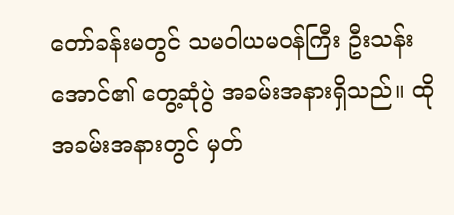တော်ခန်းမတွင် သမဝါယမဝန်ကြီး ဦးသန်းအောင်၏ တွေ့ဆုံပွဲ အခမ်းအနားရှိသည်။ ထိုအခမ်းအနားတွင် မှတ်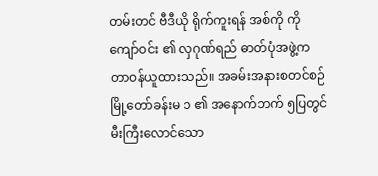တမ်းတင် ဗီဒီယို ရိုက်ကူးရန် အစ်ကို ကိုကျော်ဝင်း ၏ လှဂုဏ်ရည် ဓာတ်ပုံအဖွဲ့က တာဝန်ယူထားသည်။ အခမ်းအနားစတင်စဉ် မြို့တော်ခန်းမ ၁ ၏ အနောက်ဘက် ၅ပြတွင် မီးကြီးလောင်သော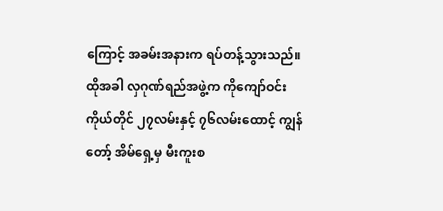ကြောင့် အခမ်းအနားက ရပ်တန့်သွားသည်။ ထိုအခါ လှဂုဏ်ရည်အဖွဲ့က ကိုကျော်ဝင်း ကိုယ်တိုင် ၂၇လမ်းနှင့် ၇၆လမ်းထောင့် ကျွန်တော့် အိမ်ရှေ့မှ မီးကူးစ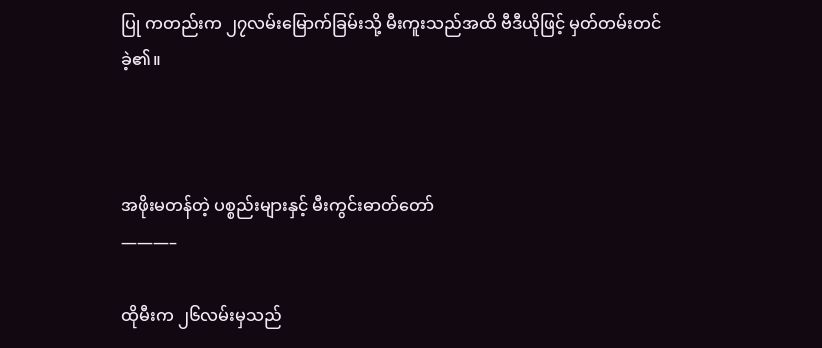ပြု ကတည်းက ၂၇လမ်းမြောက်ခြမ်းသို့ မီးကူးသည်အထိ ဗီဒီယိုဖြင့် မှတ်တမ်းတင်ခဲ့၏။



အဖိုးမတန်တဲ့ ပစ္စည်းများနှင့် မီးကွင်းဓာတ်တော်
———–

ထိုမီးက ၂၆လမ်းမှသည်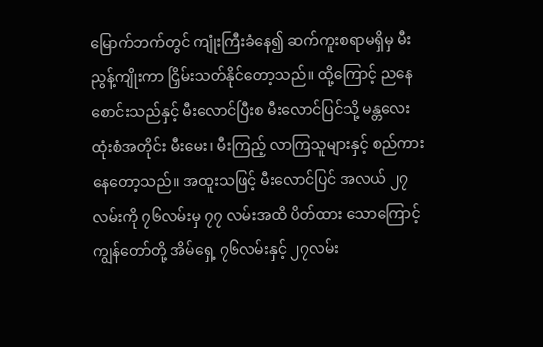မြောက်ဘက်တွင် ကျုံးကြီးခံနေ၍ ဆက်ကူးစရာမရှိမှ မီးညွန့်ကျိုးကာ ငြှိမ်းသတ်နိုင်တော့သည်။ ထို့ကြောင့် ညနေစောင်းသည်နှင့် မီးလောင်ပြီးစ မီးလောင်ပြင်သို့ မန္တလေးထုံးစံအတိုင်း မီးမေး၊ မီးကြည့် လာကြသူများနှင့် စည်ကားနေတော့သည်။ အထူးသဖြင့် မီးလောင်ပြင် အလယ် ၂၇လမ်းကို ၇၆လမ်းမှ ၇၇ လမ်းအထိ ပိတ်ထား သောကြောင့် ကျွန်တော်တို့ အိမ်ရှေ့ ၇၆လမ်းနှင့် ၂၇လမ်း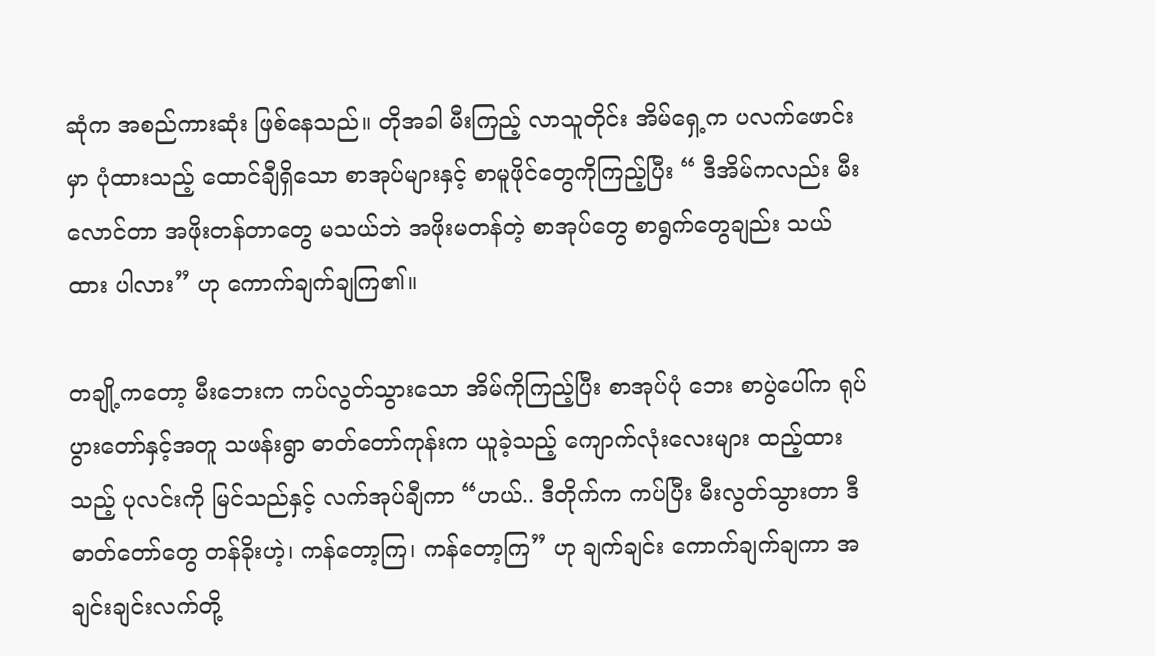ဆုံက အစည်ကားဆုံး ဖြစ်နေသည်။ တိုအခါ မီးကြည့် လာသူတိုင်း အိမ်ရှေ့က ပလက်ဖောင်းမှာ ပုံထားသည့် ထောင်ချီရှိသော စာအုပ်များနှင့် စာမူဖိုင်တွေကိုကြည့်ပြီး “ ဒီအိမ်ကလည်း မီးလောင်တာ အဖိုးတန်တာတွေ မသယ်ဘဲ အဖိုးမတန်တဲ့ စာအုပ်တွေ စာရွက်တွေချည်း သယ်ထား ပါလား” ဟု ကောက်ချက်ချကြ၏။

တချို့ကတော့ မီးဘေးက ကပ်လွတ်သွားသော အိမ်ကိုကြည့်ပြီး စာအုပ်ပုံ ဘေး စာပွဲပေါ်က ရုပ်ပွားတော်နှင့်အတူ သဖန်းရွာ ဓာတ်တော်ကုန်းက ယူခဲ့သည့် ကျောက်လုံးလေးများ ထည့်ထားသည့် ပုလင်းကို မြင်သည်နှင့် လက်အုပ်ချီကာ “ဟယ်.. ဒီတိုက်က ကပ်ပြီး မီးလွတ်သွားတာ ဒီဓာတ်တော်တွေ တန်ခိုးဟဲ့၊ ကန်တော့ကြ၊ ကန်တော့ကြ” ဟု ချက်ချင်း ကောက်ချက်ချကာ အချင်းချင်းလက်တို့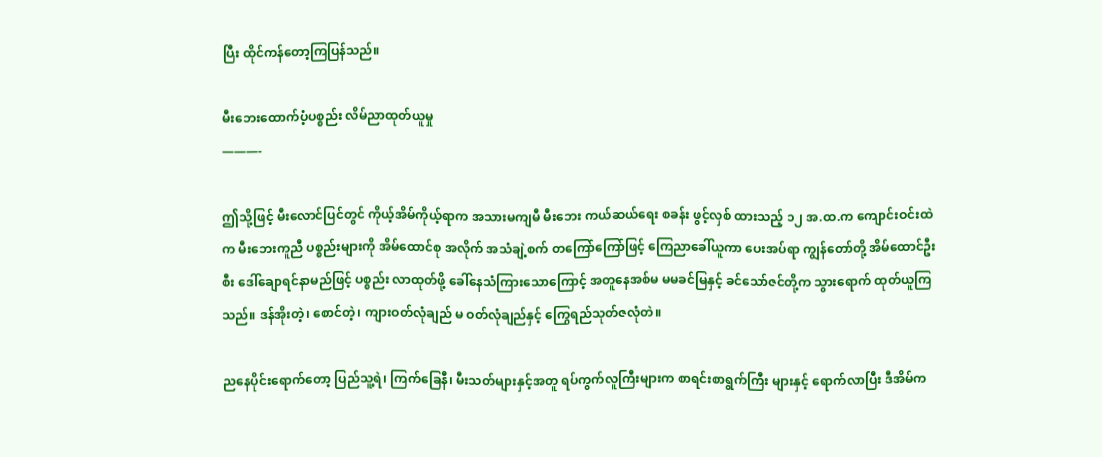ပြီး ထိုင်ကန်တော့ကြပြန်သည်။

မီးဘေးထောက်ပံ့ပစ္စည်း လိမ်ညာထုတ်ယူမှု
———-

ဤသို့ဖြင့် မီးလောင်ပြင်တွင် ကိုယ့်အိမ်ကိုယ့်ရာက အသားမကျမီ မီးဘေး ကယ်ဆယ်ရေး စခန်း ဖွင့်လှစ် ထားသည့် ၁၂ အ.ထ.က ကျောင်းဝင်းထဲက မီးဘေးကူညီ ပစ္စည်းများကို အိမ်ထောင်စု အလိုက် အသံချဲ့စက် တကြော်ကြော်ဖြင့် ကြေညာခေါ်ယူကာ ပေးအပ်ရာ ကျွန်တော်တို့ အိမ်ထောင်ဦးစီး ဒေါ်ချောရင်နာမည်ဖြင့် ပစ္စည်း လာထုတ်ဖို့ ခေါ်နေသံကြားသောကြောင့် အတူနေအစ်မ မမခင်မြနှင့် ခင်သော်ဇင်တို့က သွားရောက် ထုတ်ယူကြသည်။ ဒန်အိုးတဲ့၊ စောင်တဲ့၊ ကျားဝတ်လုံချည် မ ဝတ်လုံချည်နှင့် ကြွေရည်သုတ်ဇလုံတဲ။

ညနေပိုင်းရောက်တော့ ပြည်သူ့ရဲ၊ ကြက်ခြေနီ၊ မီးသတ်များနှင့်အတူ ရပ်ကွက်လူကြီးများက စာရင်းစာရွက်ကြီး များနှင့် ရောက်လာပြီး ဒီအိမ်က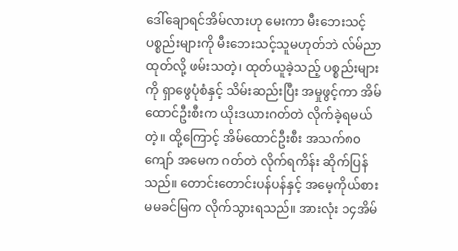ဒေါ်ချောရင်အိမ်လားဟု မေးကာ မီးဘေးသင့်ပစ္စည်းများကို မီးဘေးသင့်သူမဟုတ်ဘဲ လ်မ်ညာထုတ်လို့ ဖမ်းသတဲ့၊ ထုတ်ယူခဲ့သည့် ပစ္စည်းများကို ရှာဖွေပုံစံနှင့် သိမ်းဆည်းပြီး အမှုဖွင့်ကာ အိမ်ထောင်ဦးစီးက ယိုးဒယားဂတ်တဲ လိုက်ခဲ့ရမယ်တဲ့။ ထို့ကြောင့် အိမ်ထောင်ဦးစီး အသက်၈၀ကျော် အမေက ဂတ်တဲ လိုက်ရကိန်း ဆိုက်ပြန်သည်။ တောင်းတောင်းပန်ပန်နှင့် အမေ့ကိုယ်စား မမခင်မြက လိုက်သွားရသည်။ အားလုံး ၁၄အိမ်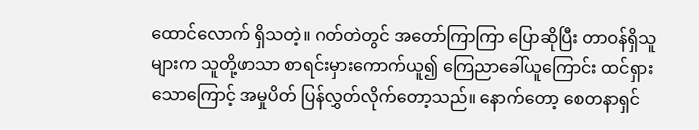ထောင်လောက် ရှိသတဲ့။ ဂတ်တဲတွင် အတော်ကြာကြာ ပြောဆိုပြီး တာဝန်ရှိသူများက သူတို့ဖာသာ စာရင်းမှားကောက်ယူ၍ ကြေညာခေါ်ယူကြောင်း ထင်ရှားသောကြောင့် အမှုပိတ် ပြန်လွှတ်လိုက်တော့သည်။ နောက်တော့ စေတနာရှင်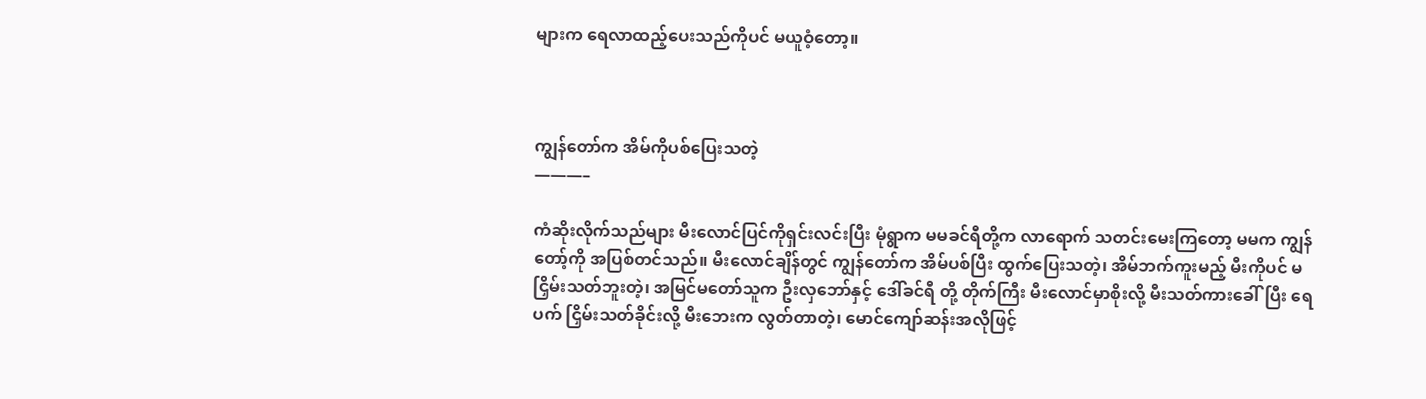များက ရေလာထည့်ပေးသည်ကိုပင် မယူဝံ့တော့။



ကျွန်တော်က အိမ်ကိုပစ်ပြေးသတဲ့
———–

ကံဆိုးလိုက်သည်များ မီးလောင်ပြင်ကိုရှင်းလင်းပြီး မုံရွာက မမခင်ရီတို့က လာရောက် သတင်းမေးကြတော့ မမက ကျွန်တော့်ကို အပြစ်တင်သည်။ မီးလောင်ချိန်တွင် ကျွန်တော်က အိမ်ပစ်ပြီး ထွက်ပြေးသတဲ့၊ အိမ်ဘက်ကူးမည့် မီးကိုပင် မငြှိမ်းသတ်ဘူးတဲ့၊ အမြင်မတော်သူက ဦးလှဘော်နှင့် ဒေါ်ခင်ရီ တို့ တိုက်ကြီး မီးလောင်မှာစိုးလို့ မီးသတ်ကားခေါ်ပြီး ရေပက် ငြှိမ်းသတ်ခိုင်းလို့ မီးဘေးက လွတ်တာတဲ့၊ မောင်ကျော်ဆန်းအလိုဖြင့်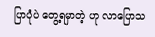ပြာပုံပဲ တွေ့ရမှာတဲ့ ဟု လာပြောသ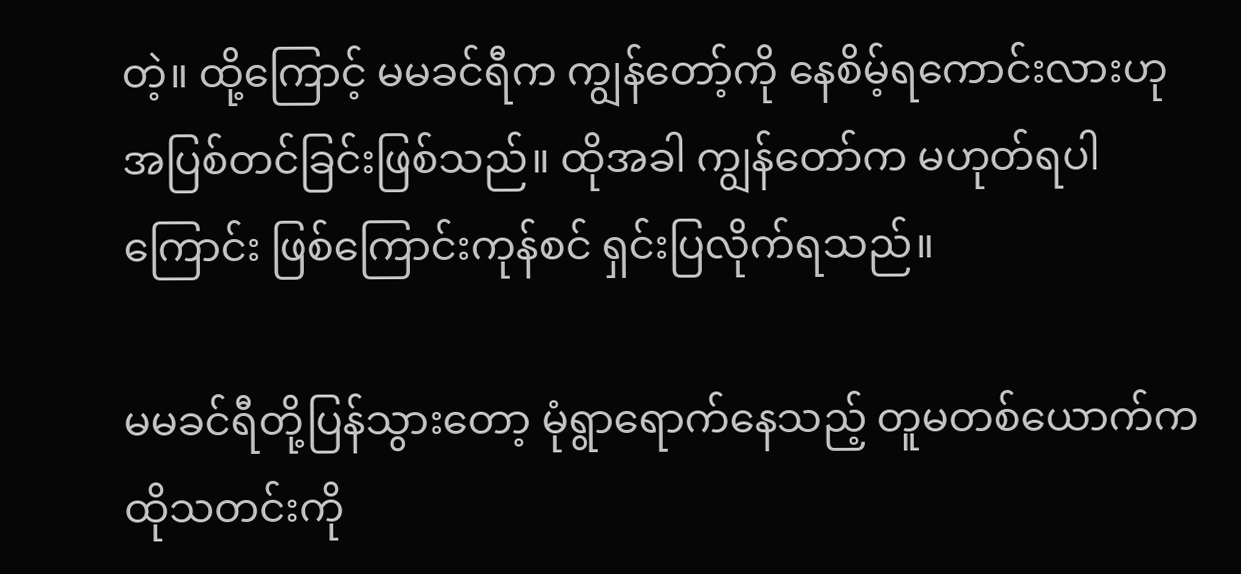တဲ့။ ထို့ကြောင့် မမခင်ရီက ကျွန်တော့်ကို နေစိမ့်ရကောင်းလားဟု အပြစ်တင်ခြင်းဖြစ်သည်။ ထိုအခါ ကျွန်တော်က မဟုတ်ရပါကြောင်း ဖြစ်ကြောင်းကုန်စင် ရှင်းပြလိုက်ရသည်။

မမခင်ရီတို့ပြန်သွားတော့ မုံရွာရောက်နေသည့် တူမတစ်ယောက်က ထိုသတင်းကို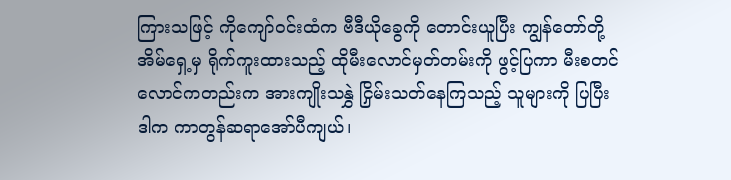ကြားသဖြင့် ကိုကျော်ဝင်းထံက ဗီဒီယိုခွေကို တောင်းယူပြီး ကျွန်တော်တို့အိမ်ရှေ့မှ ရိုက်ကူးထားသည့် ထိုမီးလောင်မှတ်တမ်းကို ဖွင့်ပြကာ မီးစတင်လောင်ကတည်းက အားကျိုးသနွှဲ ငြှိမ်းသတ်နေကြသည့် သူများကို ပြပြီး ဒါက ကာတွန်ဆရာအော်ပီကျယ်၊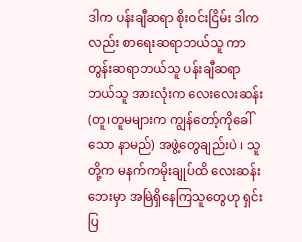ဒါက ပန်းချီဆရာ စိုးဝင်းငြိမ်း ဒါကလည်း စာရေးဆရာဘယ်သူ ကာတွန်းဆရာဘယ်သူ ပန်းချီဆရာဘယ်သူ အားလုံးက လေးလေးဆန်း(တူ၊တူမများက ကျွန်တော့်ကိုခေါ်သော နာမည်) အဖွဲ့တွေချည်းပဲ ၊ သူတို့က မနက်ကမိုးချုပ်ထိ လေးဆန်း ဘေးမှာ အမြဲရှိနေကြသူတွေဟု ရှင်းပြ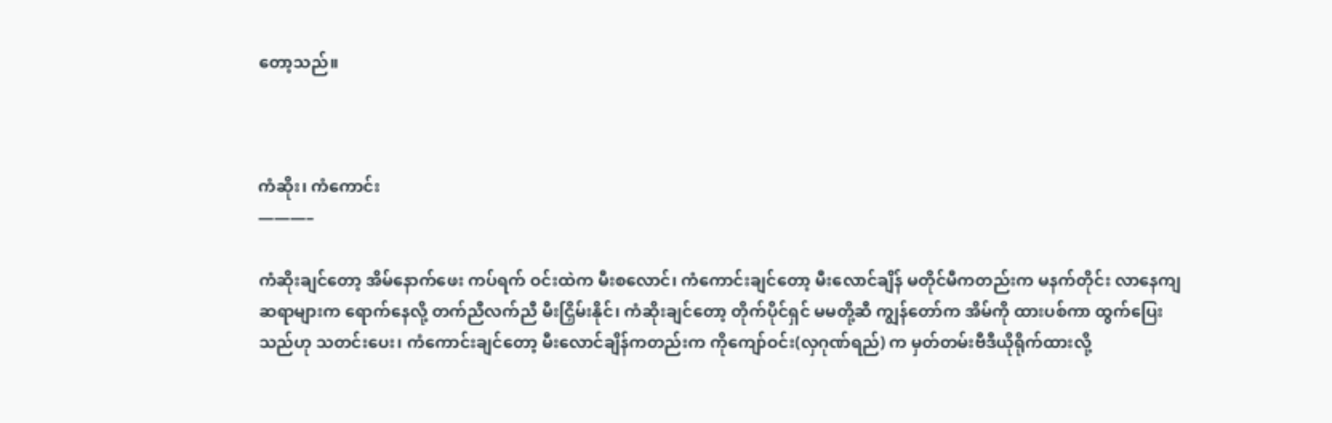တော့သည်။



ကံဆိုး၊ ကံကောင်း
———–

ကံဆိုးချင်တော့ အိမ်နောက်ဖေး ကပ်ရက် ဝင်းထဲက မီးစလောင်၊ ကံကောင်းချင်တော့ မီးလောင်ချိန် မတိုင်မီကတည်းက မနက်တိုင်း လာနေကျ ဆရာများက ရောက်နေလို့ တက်ညီလက်ညီ မီးငြှိမ်းနိုင်၊ ကံဆိုးချင်တော့ တိုက်ပိုင်ရှင် မမတို့ဆီ ကျွန်တော်က အိမ်ကို ထားပစ်ကာ ထွက်ပြေးသည်ဟု သတင်းပေး၊ ကံကောင်းချင်တော့ မီးလောင်ချိန်ကတည်းက ကိုကျော်ဝင်း(လှဂုဏ်ရည်) က မှတ်တမ်းဗီဒီယိုရိုက်ထားလို့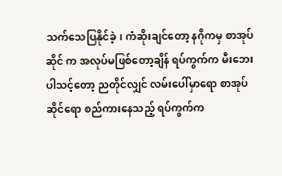သက်သေပြနိုင်ခဲ့၊ ကံဆိုးချင်တော့ နဂိုကမှ စာအုပ်ဆိုင် က အလုပ်မဖြစ်တော့ချိန် ရပ်ကွက်က မီးဘေးပါသင့်တော့ ညတိုင်လျှင် လမ်းပေါ်မှာရော စာအုပ်ဆိုင်ရော စည်ကားနေသည့် ရပ်ကွက်က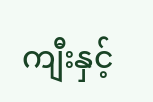ကျီးနှင့်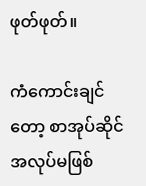ဖုတ်ဖုတ်။

ကံကောင်းချင်တော့ စာအုပ်ဆိုင် အလုပ်မဖြစ်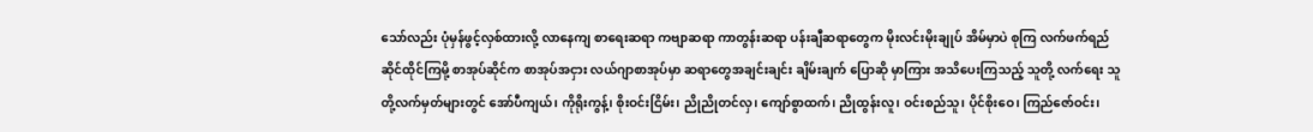သော်လည်း ပုံမှန်ဖွင့်လှစ်ထားလို့ လာနေကျ စာရေးဆရာ ကဗျာဆရာ ကာတွန်းဆရာ ပန်းချီဆရာတွေက မိုးလင်းမိုးချုပ် အိမ်မှာပဲ စုကြ လက်ဖက်ရည်ဆိုင်ထိုင်ကြမို့ စာအုပ်ဆိုင်က စာအုပ်အငှား လယ်ဂျာစာအုပ်မှာ ဆရာတွေအချင်းချင်း ချိမ်းချက် ပြောဆို မှာကြား အသိပေးကြသည့် သူတို့ လက်ရေး သူတို့လက်မှတ်များတွင် အော်ပီကျယ်၊ ကိုရိုးကွန့်၊ စိုးဝင်းငြိမ်း၊ ညိုညိုတင်လှ၊ ကျော်စွာထက်၊ ညိုထွန်းလူ၊ ဝင်းစည်သူ၊ ပိုင်စိုးဝေ၊ ကြည်ဇော်ဝင်း၊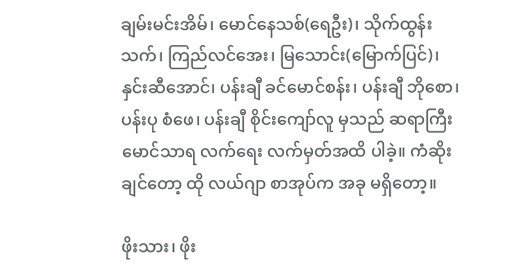ချမ်းမင်းအိမ်၊ မောင်နေသစ်(ရေဦး)၊ သိုက်ထွန်းသက်၊ ကြည်လင်အေး၊ မြသောင်း(မြောက်ပြင်)၊ နှင်းဆီအောင်၊ ပန်းချီ ခင်မောင်စန်း၊ ပန်းချီ ဘိုစော၊ ပန်းပု စံဖေ၊ ပန်းချီ စိုင်းကျော်လူ မှသည် ဆရာကြီးမောင်သာရ လက်ရေး လက်မှတ်အထိ ပါခဲ့။ ကံဆိုးချင်တော့ ထို လယ်ဂျာ စာအုပ်က အခု မရှိတော့။

ဖိုးသား၊ ဖိုး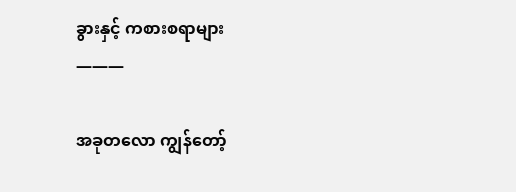ခွားနှင့် ကစားစရာများ
———

အခုတလော ကျွန်တော့်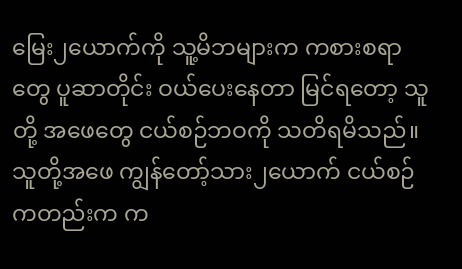မြေး၂ယောက်ကို သူ့မိဘများက ကစားစရာတွေ ပူဆာတိုင်း ဝယ်ပေးနေတာ မြင်ရတော့ သူတို့ အဖေတွေ ငယ်စဉ်ဘဝကို သတိရမိသည်။ သူတို့အဖေ ကျွန်တော့်သား၂ယောက် ငယ်စဉ်ကတည်းက က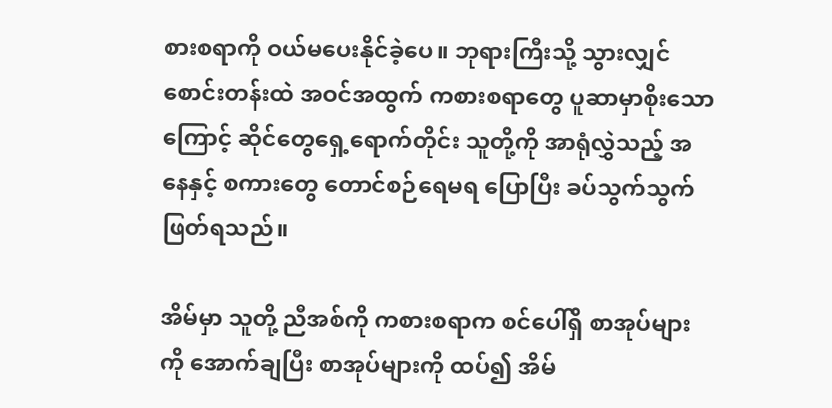စားစရာကို ဝယ်မပေးနိုင်ခဲ့ပေ။ ဘုရားကြီးသို့ သွားလျှင် စောင်းတန်းထဲ အဝင်အထွက် ကစားစရာတွေ ပူဆာမှာစိုးသောကြောင့် ဆိုင်တွေရှေ့ရောက်တိုင်း သူတို့ကို အာရုံလွှဲသည့် အနေနှင့် စကားတွေ တောင်စဉ်ရေမရ ပြောပြီး ခပ်သွက်သွက် ဖြတ်ရသည်။

အိမ်မှာ သူတို့ ညီအစ်ကို ကစားစရာက စင်ပေါ်ရှိ စာအုပ်များကို အောက်ချပြီး စာအုပ်များကို ထပ်၍ အိမ်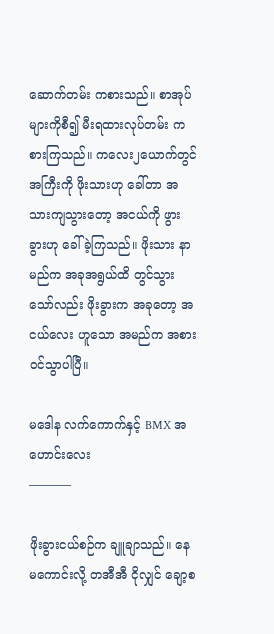ဆောက်တမ်း ကစားသည်။ စာအုပ်များကိုစီ၍ မီးရထားလုပ်တမ်း ကစားကြသည်။ ကလေး၂ယောက်တွင် အကြီးကို ဖိုးသားဟု ခေါ်တာ အသားကျသွားတော့ အငယ်ကို ဖွားခွားဟု ခေါ်ခဲ့ကြသည်။ ဖိုးသား နာမည်က အခုအရွယ်ထိ တွင်သွားသော်လည်း ဖိုးခွားက အခုတော့ အငယ်လေး ဟူသော အမည်က အစားဝင်သွာပါပြီ။

မဒေါန လက်ကောက်နှင့် BMX အဟောင်းလေး
———–

ဖိုးခွားငယ်စဉ်က ချူချာသည်။ နေမကောင်းလို့ တအီအီ ငိုလျှင် ချော့စ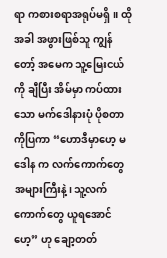ရာ ကစားစရာအရုပ်မရှိ။ ထိုအခါ အဖွားဖြစ်သူ ကျွန်တော့် အမေက သူ့မြေးငယ်ကို ချီပြီး အိမ်မှာ ကပ်ထားသော မက်ဒေါနားပုံ ပိုစတာကိုပြကာ “ဟောဒီမှာဟေ့ မဒေါန က လက်ကောက်တွေ အများကြီးနဲ့၊ သူ့လက်ကောက်တွေ ယူရအောင်ဟေ့” ဟု ချော့တတ်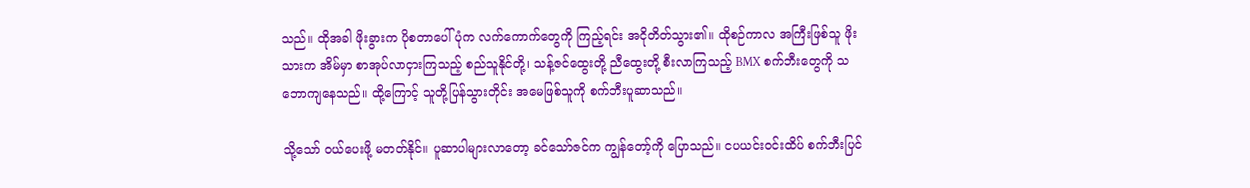သည်။ ထိုအခါ ဖိုးခွားက ပိုစတာပေါ် ပုံက လက်ကောက်တွေကို ကြည့်ရင်း အငိုတိတ်သွား၏။ ထိုစဉ်ကာလ အကြီးဖြစ်သူ ဖိုးသားက အိမ်မှာ စာအုပ်လာငှားကြသည့် စည်သူနိုင်တို့၊ သန့်ဇင်ထွေးတို့ ညီထွေးတို့ စီးလာကြသည့် BMX စက်ဘီးတွေကို သဘောကျနေသည်။ ထို့ကြောင့် သူတို့ပြန်သွားတိုင်း အမေဖြစ်သူကို စက်ဘီးပူဆာသည်။

သို့သော် ဝယ်ပေးဖို့ မတတ်နိုင်။ ပူဆာပါများလာတော့ ခင်သော်ဇင်က ကျွန်တော့်ကို ပြောသည်။ ငပယင်းဝင်းထိပ် စက်ဘီးပြင်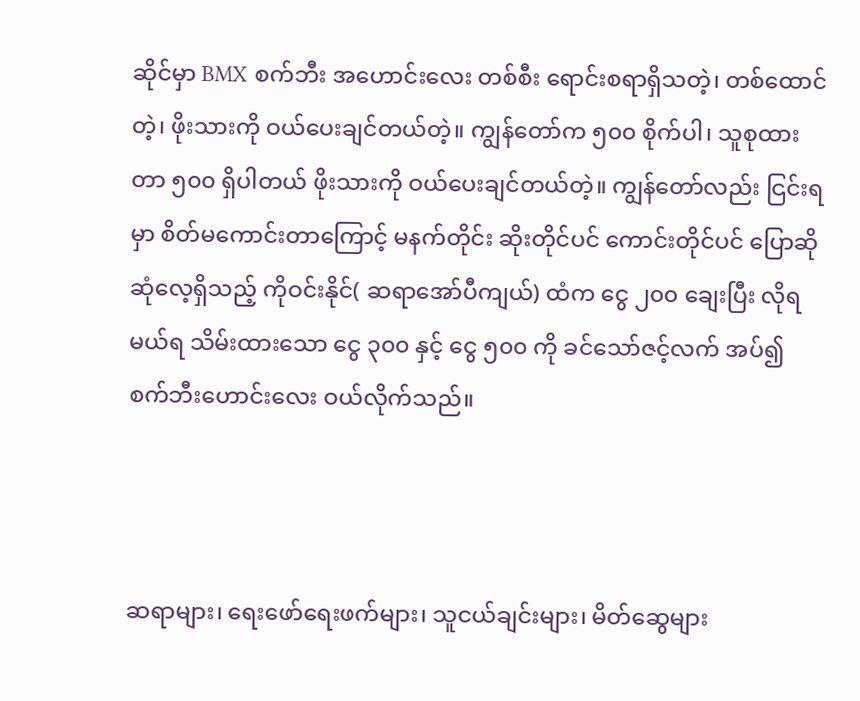ဆိုင်မှာ BMX စက်ဘီး အဟောင်းလေး တစ်စီး ရောင်းစရာရှိသတဲ့၊ တစ်ထောင်တဲ့၊ ဖိုးသားကို ဝယ်ပေးချင်တယ်တဲ့။ ကျွန်တော်က ၅၀၀ စိုက်ပါ၊ သူစုထားတာ ၅၀၀ ရှိပါတယ် ဖိုးသားကို ဝယ်ပေးချင်တယ်တဲ့။ ကျွန်တော်လည်း ငြင်းရမှာ စိတ်မကောင်းတာကြောင့် မနက်တိုင်း ဆိုးတိုင်ပင် ကောင်းတိုင်ပင် ပြောဆို ဆုံလေ့ရှိသည့် ကိုဝင်းနိုင်( ဆရာအော်ပီကျယ်) ထံက ငွေ ၂၀၀ ချေးပြီး လိုရမယ်ရ သိမ်းထားသော ငွေ ၃၀၀ နှင့် ငွေ ၅၀၀ ကို ခင်သော်ဇင့်လက် အပ်၍ စက်ဘီးဟောင်းလေး ဝယ်လိုက်သည်။



ဆရာများ၊ ရေးဖော်ရေးဖက်များ၊ သူငယ်ချင်းများ၊ မိတ်ဆွေများ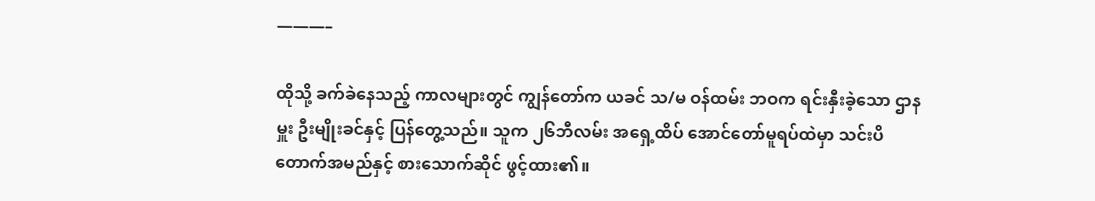———–

ထိုသို့ ခက်ခဲနေသည့် ကာလများတွင် ကျွန်တော်က ယခင် သ/မ ဝန်ထမ်း ဘဝက ရင်းနှီးခဲ့သော ဌာနမှူး ဦးမျိုးခင်နှင့် ပြန်တွေ့သည်။ သူက ၂၆ဘီလမ်း အရှေ့ထိပ် အောင်တော်မူရပ်ထဲမှာ သင်းပိတောက်အမည်နှင့် စားသောက်ဆိုင် ဖွင့်ထား၏။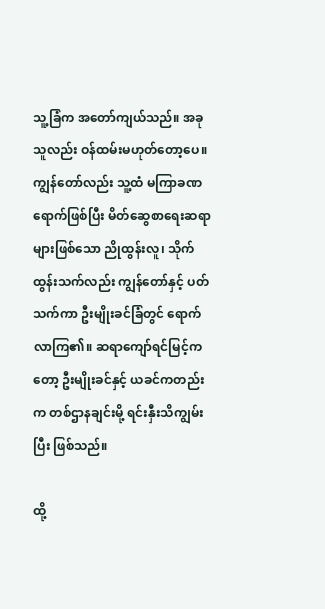သူ့ခြံက အတော်ကျယ်သည်။ အခု သူလည်း ဝန်ထမ်းမဟုတ်တော့ပေ။ ကျွန်တော်လည်း သူ့ထံ မကြာခဏ ရောက်ဖြစ်ပြီး မိတ်ဆွေစာရေးဆရာများဖြစ်သော ညိုထွန်းလူ၊ သိုက်ထွန်းသက်လည်း ကျွန်တော်နှင့် ပတ်သက်ကာ ဦးမျိုးခင်ခြံတွင် ရောက်လာကြ၏။ ဆရာကျော်ရင်မြင့်ကတော့ ဦးမျိုးခင်နှင့် ယခင်ကတည်းက တစ်ဌာနချင်းမို့ ရင်းနှီးသိကျွမ်းပြီး ဖြစ်သည်။

ထို့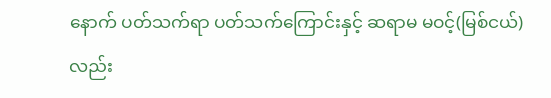နောက် ပတ်သက်ရာ ပတ်သက်ကြောင်းနှင့် ဆရာမ မဝင့်(မြစ်ငယ်) လည်း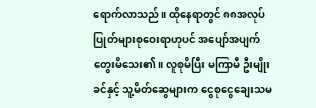ရောက်လာသည်။ ထိုနေရာတွင် ၈၈အလုပ်ပြုတ်များစုဝေးရာဟုပင် အပျော်အပျက်တွေးမိသေး၏။ လူစုမိပြီး မကြာမီ ဦးမျိုးခင်နှင့် သူ့မိတ်ဆွေများက ငွေစုငွေချေးသမ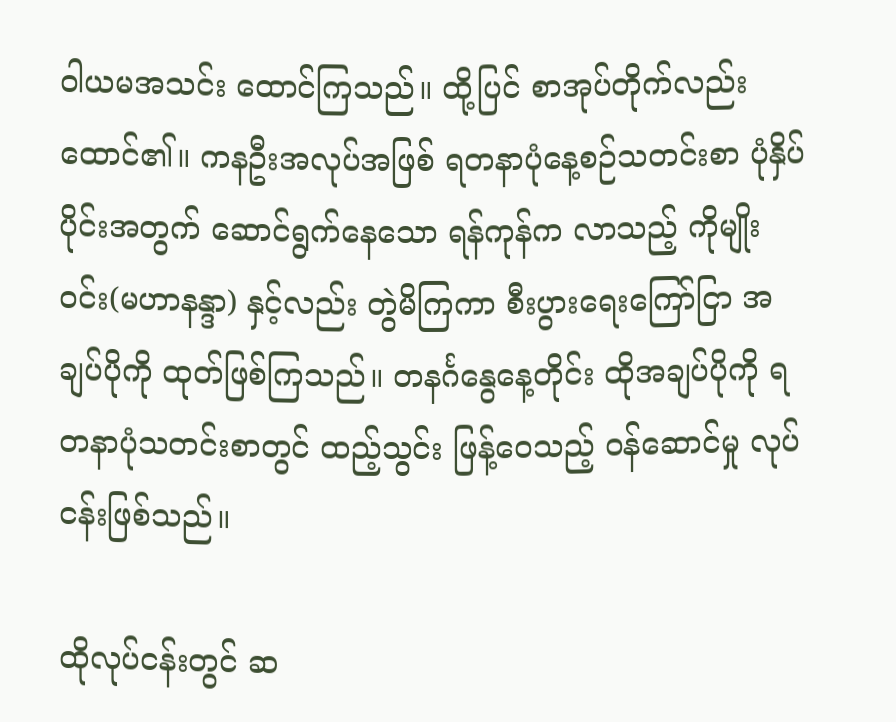ဝါယမအသင်း ထောင်ကြသည်။ ထို့ပြင် စာအုပ်တိုက်လည်း ထောင်၏။ ကနဦးအလုပ်အဖြစ် ရတနာပုံနေ့စဉ်သတင်းစာ ပုံနှိပ်ပိုင်းအတွက် ဆောင်ရွက်နေသော ရန်ကုန်က လာသည့် ကိုမျိုးဝင်း(မဟာနန္ဒာ) နှင့်လည်း တွဲမိကြကာ စီးပွားရေးကြော်ငြာ အချပ်ပိုကို ထုတ်ဖြစ်ကြသည်။ တနင်္ဂနွေနေ့တိုင်း ထိုအချပ်ပိုကို ရတနာပုံသတင်းစာတွင် ထည့်သွင်း ဖြန့်ဝေသည့် ဝန်ဆောင်မှု လုပ်ငန်းဖြစ်သည်။

ထိုလုပ်ငန်းတွင် ဆ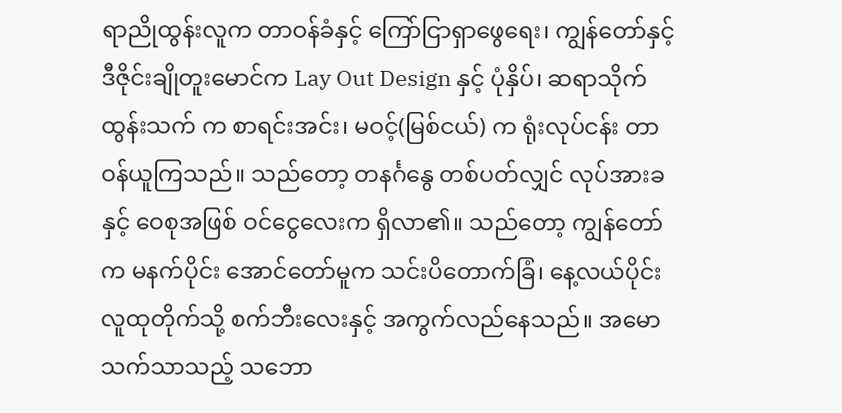ရာညိုထွန်းလူက တာဝန်ခံနှင့် ကြော်ငြာရှာဖွေရေး၊ ကျွန်တော်နှင့် ဒီဇိုင်းချိုတူးမောင်က Lay Out Design နှင့် ပုံနှိပ်၊ ဆရာသိုက်ထွန်းသက် က စာရင်းအင်း၊ မဝင့်(မြစ်ငယ်) က ရုံးလုပ်ငန်း တာဝန်ယူကြသည်။ သည်တော့ တနင်္ဂနွေ တစ်ပတ်လျှင် လုပ်အားခနှင့် ဝေစုအဖြစ် ဝင်ငွေလေးက ရှိလာ၏။ သည်တော့ ကျွန်တော်က မနက်ပိုင်း အောင်တော်မူက သင်းပိတောက်ခြံ၊ နေ့လယ်ပိုင်း လူထုတိုက်သို့ စက်ဘီးလေးနှင့် အကွက်လည်နေသည်။ အမောသက်သာသည့် သဘော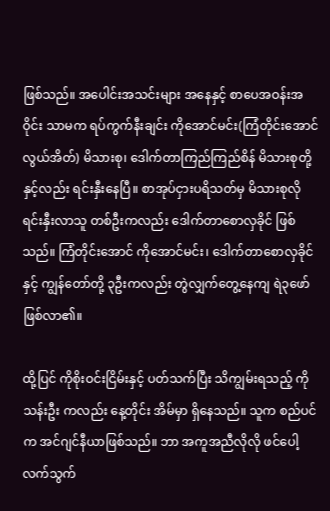ဖြစ်သည်။ အပေါင်းအသင်းများ အနေနှင့် စာပေအဝန်းအဝိုင်း သာမက ရပ်ကွက်နီးချင်း ကိုအောင်မင်း(ကြံတိုင်းအောင်လွယ်အိတ်) မိသားစု၊ ဒေါက်တာကြည်ကြည်စိန် မိသားစုတို့နှင့်လည်း ရင်းနှီးနေပြီ။ စာအုပ်ငှားပရိသတ်မှ မိသားစုလို ရင်းနှီးလာသူ တစ်ဦးကလည်း ဒေါက်တာစောလှခိုင် ဖြစ်သည်။ ကြံတိုင်းအောင် ကိုအောင်မင်း၊ ဒေါက်တာစောလှခိုင်နှင့် ကျွန်တော်တို့ ၃ဦးကလည်း တွဲလျှက်တွေ့နေကျ ရဲ၃ဖော် ဖြစ်လာ၏။

ထို့ပြင် ကိုစိုးဝင်းငြိမ်းနှင့် ပတ်သက်ပြီး သိကျွမ်းရသည့် ကိုသန်းဦး ကလည်း နေ့တိုင်း အိမ်မှာ ရှိနေသည်။ သူက စည်ပင်က အင်ဂျင်နီယာဖြစ်သည်။ ဘာ အကူအညီလိုလို ဖင်ပေါ့ လက်သွက်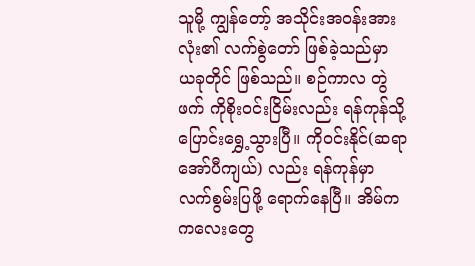သူမို့ ကျွန်တော့် အသိုင်းအဝန်းအားလုံး၏ လက်စွဲတော် ဖြစ်ခဲ့သည်မှာ ယခုတိုင် ဖြစ်သည်။ စဉ်ကာလ တွဲဖက် ကိုစိုးဝင်းငြိမ်းလည်း ရန်ကုန်သို့ ပြောင်းရွှေ့သွားပြီ။ ကိုဝင်းနိုင်(ဆရာအော်ပီကျယ်) လည်း ရန်ကုန်မှာ လက်စွမ်းပြဖို့ ရောက်နေပြီ။ အိမ်က ကလေးတွေ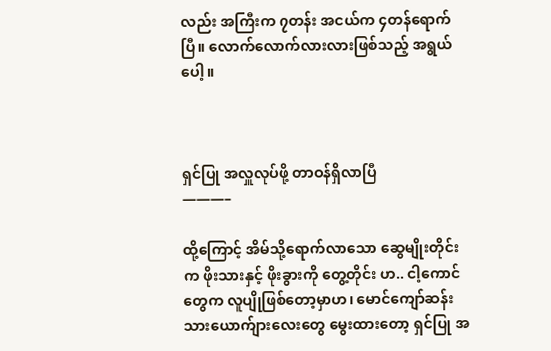လည်း အကြီးက ၇တန်း အငယ်က ၄တန်ရောက်ပြီ။ လောက်လောက်လားလားဖြစ်သည့် အရွယ်ပေါ့။



ရှင်ပြု အလှူလုပ်ဖို့ တာဝန်ရှိလာပြီ
———–

ထို့ကြောင့် အိမ်သို့ရောက်လာသော ဆွေမျိုးတိုင်းက ဖိုးသားနှင့် ဖိုးခွားကို တွေ့တိုင်း ဟ.. ငါ့ကောင်တွေက လူပျိုဖြစ်တော့မှာဟ၊ မောင်ကျော်ဆန်း သားယောက်ျားလေးတွေ မွေးထားတော့ ရှင်ပြု အ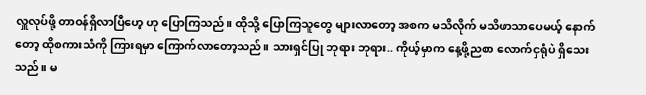လှူလုပ်ဖို့ တာဝန်ရှိလာပြီဟေ့ ဟု ပြောကြသည်။ ထိုသို့ ပြောကြသူတွေ များလာတော့ အစက မသိလိုက် မသိဖာသာပေမယ့် နောက်တော့ ထိုစကားသံကို ကြားရမှာ ကြောက်လာတော့သည်။ သားရှင်ပြု ဘုရား ဘုရား.. ကိုယ့်မှာက နေ့ဖို့ညစာ လောက်ငှရုံပဲ ရှိသေးသည်။ မ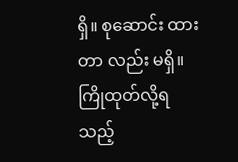ရှိ။ စုဆောင်း ထားတာ လည်း မရှိ။ ကြိုထုတ်လို့ရသည့်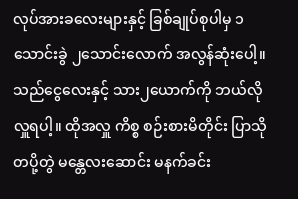လုပ်အားခလေးများနှင့် ခြစ်ချုပ်စုပါမှ ၁သောင်းခွဲ ၂သောင်းလောက် အလွန်ဆုံးပေါ့။ သည်ငွေလေးနှင့် သား၂ယောက်ကို ဘယ်လိုလှူရပါ့။ ထိုအလှူ ကိစ္စ စဉ်းစားမိတိုင်း ပြာသို တပို့တွဲ မန္တေလးဆောင်း မနက်ခင်း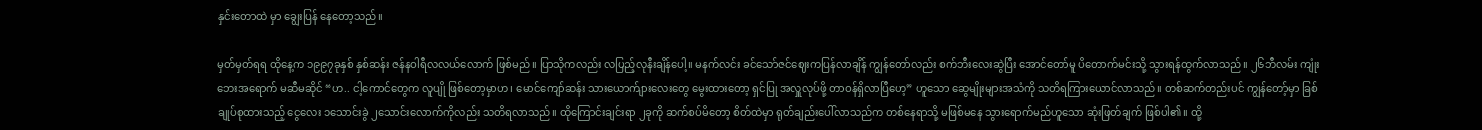နှင်းတောထဲ မှာ ချွေးပြန် နေတော့သည်။

မှတ်မှတ်ရရ ထိုနေ့က ၁၉၉၇ခုနှစ် နှစ်ဆန်း ဇန်နဝါရီလလယ်လောက် ဖြစ်မည်။ ပြာသိုကလည်း လပြည့်လုနီးချိန်ပေါ့။ မနက်လင်း ခင်သော်ဇင်ဈေးကပြန်လာချိန် ကျွန်တော်လည်း စက်ဘီးလေးဆွဲပြီး အောင်တော်မူ ပိတောက်မင်းသို့ သွားရန်ထွက်လာသည်။ ၂၆ဘီလမ်း ကျုံးဘေးအရောက် မဆီမဆိုင် “ဟ.. ငါ့ကောင်တွေက လူပျို ဖြစ်တော့မှာဟ၊ မောင်ကျော်ဆန်း သားယောက်ျားလေးတွေ မွေးထားတော့ ရှင်ပြု အလှူလုပ်ဖို့ တာဝန်ရှိလာပြီဟေ့” ဟူသော ဆွေမျိုးများအသံကို သတိရကြားယောင်လာသည်။ တစ်ဆက်တည်းပင် ကျွန်တော့်မှာ ခြစ်ချုပ်စုထားသည့် ငွေလေး ၁သောင်းခွဲ ၂သောင်းလောက်ကိုလည်း သတိရလာသည်။ ထိုကြောင်းချင်းရာ ၂ခုကို ဆက်စပ်မိတော့ စိတ်ထဲမှာ ရုတ်ချည်းပေါ်လာသည်က တစ်နေရာသို့ မဖြစ်မနေ သွားရောက်မည်ဟူသော ဆုံးဖြတ်ချက် ဖြစ်ပါ၏။ ထို့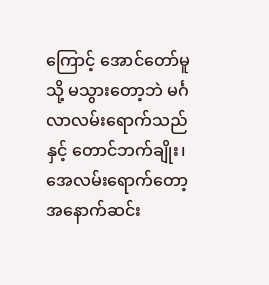ကြောင့် အောင်တော်မူသို့ မသွားတော့ဘဲ မင်္ဂလာလမ်းရောက်သည်နှင့် တောင်ဘက်ချိုး၊ အေလမ်းရောက်တော့ အနောက်ဆင်း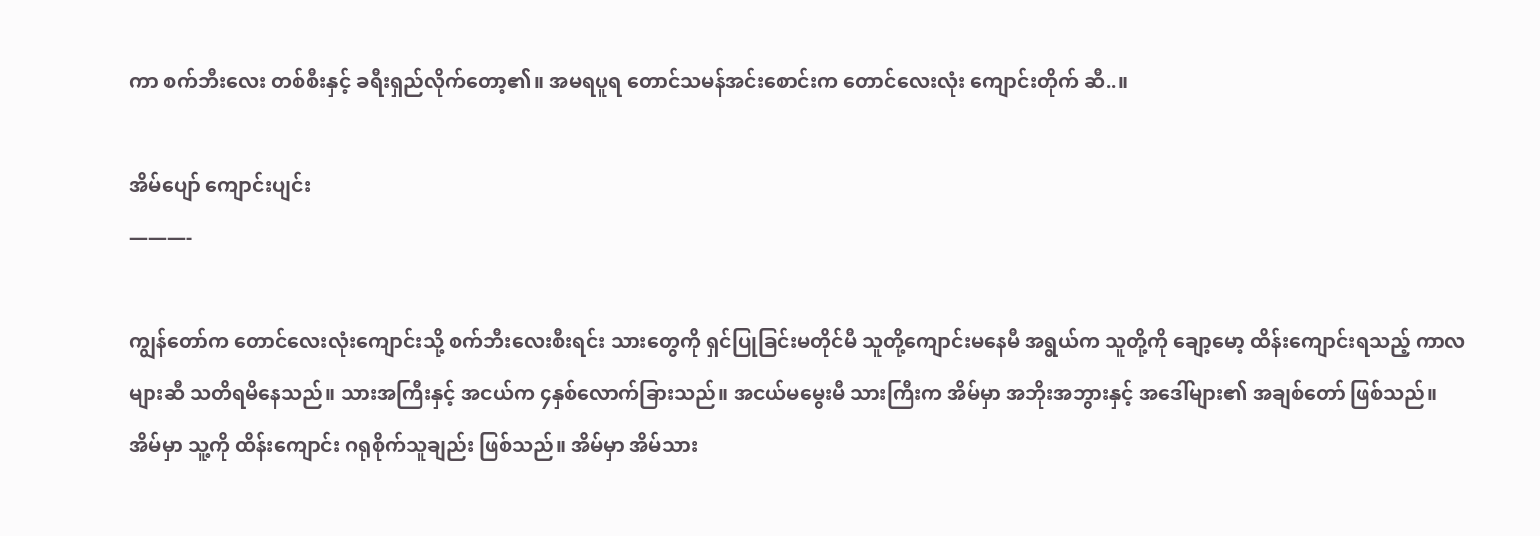ကာ စက်ဘီးလေး တစ်စီးနှင့် ခရီးရှည်လိုက်တော့၏။ အမရပူရ တောင်သမန်အင်းစောင်းက တောင်လေးလုံး ကျောင်းတိုက် ဆီ..။

အိမ်ပျော် ကျောင်းပျင်း
———-

ကျွန်တော်က တောင်လေးလုံးကျောင်းသို့ စက်ဘီးလေးစီးရင်း သားတွေကို ရှင်ပြုခြင်းမတိုင်မီ သူတို့ကျောင်းမနေမီ အရွယ်က သူတို့ကို ချော့မော့ ထိန်းကျောင်းရသည့် ကာလများဆီ သတိရမိနေသည်။ သားအကြီးနှင့် အငယ်က ၄နှစ်လောက်ခြားသည်။ အငယ်မမွေးမီ သားကြီးက အိမ်မှာ အဘိုးအဘွားနှင့် အဒေါ်များ၏ အချစ်တော် ဖြစ်သည်။ အိမ်မှာ သူ့ကို ထိန်းကျောင်း ဂရုစိုက်သူချည်း ဖြစ်သည်။ အိမ်မှာ အိမ်သား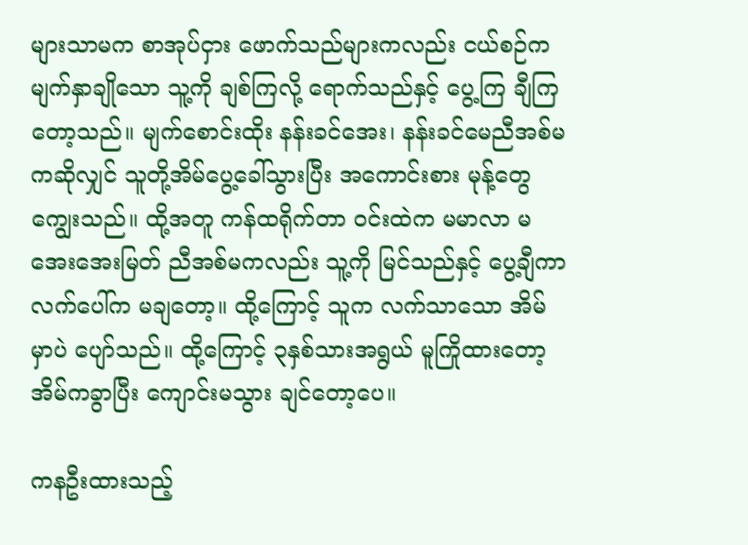များသာမက စာအုပ်ငှား ဖောက်သည်များကလည်း ငယ်စဉ်က မျက်နှာချိုသော သူ့ကို ချစ်ကြလို့ ရောက်သည်နှင့် ပွေ့ကြ ချီကြတော့သည်။ မျက်စောင်းထိုး နန်းခင်အေး၊ နန်းခင်မေညီအစ်မကဆိုလျှင် သူတို့အိမ်ပွေ့ခေါ်သွားပြီး အကောင်းစား မုန့်တွေ ကျွေးသည်။ ထို့အတူ ကန်ထရိုက်တာ ဝင်းထဲက မမာလာ မအေးအေးမြတ် ညီအစ်မကလည်း သူ့ကို မြင်သည်နှင့် ပွေ့ချီကာ လက်ပေါ်က မချတော့။ ထို့ကြောင့် သူက လက်သာသော အိမ်မှာပဲ ပျော်သည်။ ထို့ကြောင့် ၃နှစ်သားအရွယ် မူကြိုထားတော့ အိမ်ကခွာပြီး ကျောင်းမသွား ချင်တော့ပေ။

ကနဦးထားသည့်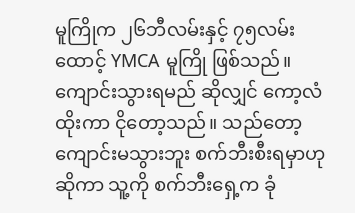မူကြိုက ၂၆ဘီလမ်းနှင့် ၇၅လမ်းထောင့် YMCA မူကြို ဖြစ်သည်။ ကျောင်းသွားရမည် ဆိုလျှင် ကော့လံထိုးကာ ငိုတော့သည်။ သည်တော့ ကျောင်းမသွားဘူး စက်ဘီးစီးရမှာဟုဆိုကာ သူ့ကို စက်ဘီးရှေ့က ခုံ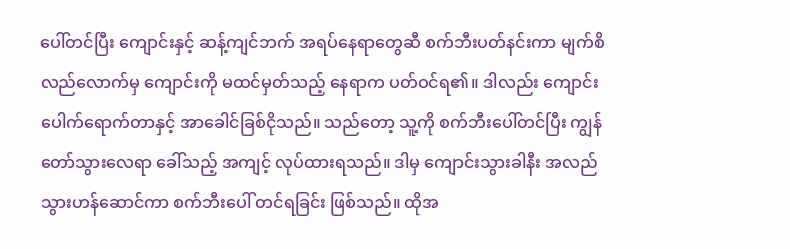ပေါ်တင်ပြီး ကျောင်းနှင့် ဆန့်ကျင်ဘက် အရပ်နေရာတွေဆီ စက်ဘီးပတ်နင်းကာ မျက်စိလည်လောက်မှ ကျောင်းကို မထင်မှတ်သည့် နေရာက ပတ်ဝင်ရ၏။ ဒါလည်း ကျောင်းပေါက်ရောက်တာနှင့် အာခေါင်ခြစ်ငိုသည်။ သည်တော့ သူ့ကို စက်ဘီးပေါ်တင်ပြီး ကျွန်တော်သွားလေရာ ခေါ်သည့် အကျင့် လုပ်ထားရသည်။ ဒါမှ ကျောင်းသွားခါနီး အလည်သွားဟန်ဆောင်ကာ စက်ဘီးပေါ် တင်ရခြင်း ဖြစ်သည်။ ထိုအ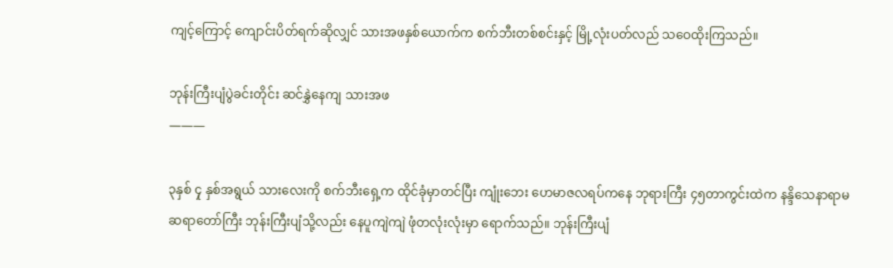ကျင့်ကြောင့် ကျောင်းပိတ်ရက်ဆိုလျှင် သားအဖနှစ်ယောက်က စက်ဘီးတစ်စင်းနှင့် မြို့လုံးပတ်လည် သဝေထိုးကြသည်။

ဘုန်းကြီးပျံပွဲခင်းတိုင်း ဆင်နွှဲနေကျ သားအဖ
———

၃နှစ် ၄ု နှစ်အရွယ် သားလေးကို စက်ဘီးရှေ့က ထိုင်ခုံမှာတင်ပြီး ကျုံးဘေး ဟေမာဇလရပ်ကနေ ဘုရားကြီး ၄၅တာကွင်းထဲက နန္ဒိသေနာရာမ ဆရာတော်ကြီး ဘုန်းကြီးပျံသို့လည်း နေပူကျဲကျဲ ဖုံတလုံးလုံးမှာ ရောက်သည်။ ဘုန်းကြီးပျံ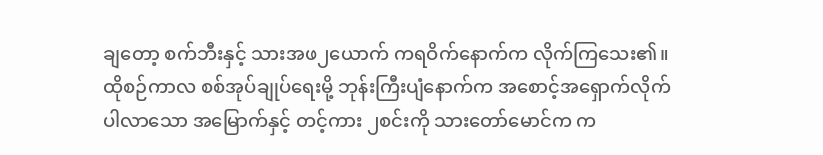ချတော့ စက်ဘီးနှင့် သားအဖ၂ယောက် ကရဝိက်နောက်က လိုက်ကြသေး၏။ ထိုစဉ်ကာလ စစ်အုပ်ချုပ်ရေးမို့ ဘုန်းကြီးပျံနောက်က အစောင့်အရှောက်လိုက်ပါလာသော အမြောက်နှင့် တင့်ကား ၂စင်းကို သားတော်မောင်က က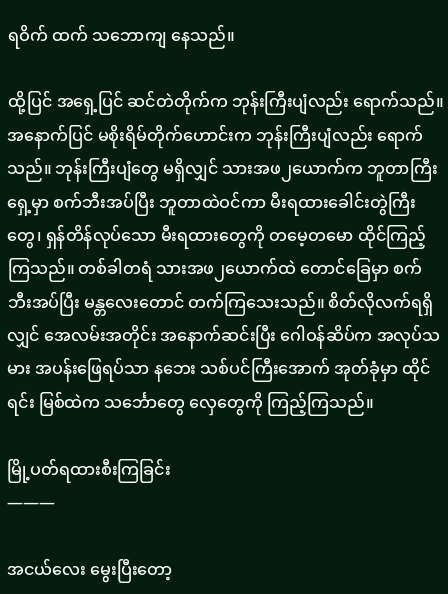ရဝိက် ထက် သဘောကျ နေသည်။

ထို့ပြင် အရှေ့ပြင် ဆင်တဲတိုက်က ဘုန်းကြီးပျံလည်း ရောက်သည်။ အနောက်ပြင် မစိုးရိမ်တိုက်ဟောင်းက ဘုန်းကြီးပျံလည်း ရောက်သည်။ ဘုန်းကြီးပျံတွေ မရှိလျှင် သားအဖ၂ယောက်က ဘူတာကြီးရှေ့မှာ စက်ဘီးအပ်ပြီး ဘူတာထဲဝင်ကာ မီးရထားခေါင်းတွဲကြီးတွေ၊ ရှန်တိန်လုပ်သော မီးရထားတွေကို တမေ့တမော ထိုင်ကြည့်ကြသည်။ တစ်ခါတရံ သားအဖ၂ယောက်ထဲ တောင်ခြေမှာ စက်ဘီးအပ်ပြီး မန္တလေးတောင် တက်ကြသေးသည်။ စိတ်လိုလက်ရရှိလျှင် အေလမ်းအတိုင်း အနောက်ဆင်းပြီး ဂေါဝန်ဆိပ်က အလုပ်သမား အပန်းဖြေရပ်သာ နဘေး သစ်ပင်ကြီးအောက် အုတ်ခုံမှာ ထိုင်ရင်း မြစ်ထဲက သင်္ဘောတွေ လှေတွေကို ကြည့်ကြသည်။

မြို့ပတ်ရထားစီးကြခြင်း
———

အငယ်လေး မွေးပြီးတော့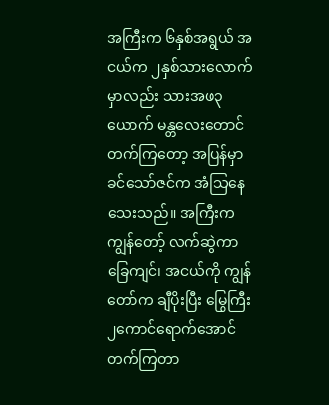အကြီးက ၆နှစ်အရွယ် အငယ်က ၂နှစ်သားလောက်မှာလည်း သားအဖ၃ယောက် မန္တလေးတောင်တက်ကြတော့ အပြန်မှာ ခင်သော်ဇင်က အံသြနေသေးသည်။ အကြီးက ကျွန်တော့် လက်ဆွဲကာ ခြေကျင်၊ အငယ်ကို ကျွန်တော်က ချီပိုးပြီး မြွေကြီး ၂ကောင်ရောက်အောင် တက်ကြတာ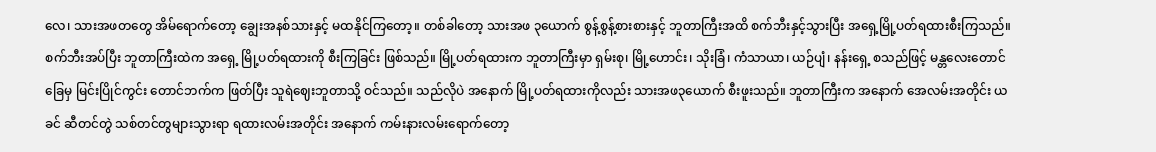လေ၊ သားအဖတတွေ အိမ်ရောက်တော့ ချွေးအနစ်သားနှင့် မထနိုင်ကြတော့။ တစ်ခါတော့ သားအဖ ၃ယောက် စွန့်စွန့်စားစားနှင့် ဘူတာကြီးအထိ စက်ဘီးနှင့်သွားပြီး အရှေ့မြို့ပတ်ရထားစီးကြသည်။ စက်ဘီးအပ်ပြီး ဘူတာကြီးထဲက အရှေ့ မြို့ပတ်ရထားကို စီးကြခြင်း ဖြစ်သည်။ မြို့ပတ်ရထားက ဘူတာကြီးမှာ ရှမ်းစု၊ မြို့ဟောင်း၊ သိုးခြံ၊ ကံသာယာ၊ ယဉ်ပျံ၊ နန်းရှေ့ စသည်ဖြင့် မန္တလေးတောင်ခြေမှ မြင်းပြိုင်ကွင်း တောင်ဘက်က ဖြတ်ပြီး သူရဲဈေးဘူတာသို့ ဝင်သည်။ သည်လိုပဲ အနောက် မြို့ပတ်ရထားကိုလည်း သားအဖ၃ယောက် စီးဖူးသည်။ ဘူတာကြီးက အနောက် အေလမ်းအတိုင်း ယခင် ဆီတင်တွဲ သစ်တင်တွများသွားရာ ရထားလမ်းအတိုင်း အနောက် ကမ်းနားလမ်းရောက်တော့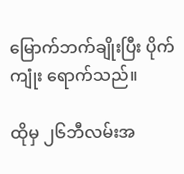မြောက်ဘက်ချိုးပြီး ပိုက်ကျုံး ရောက်သည်။

ထိုမှ ၂၆ဘီလမ်းအ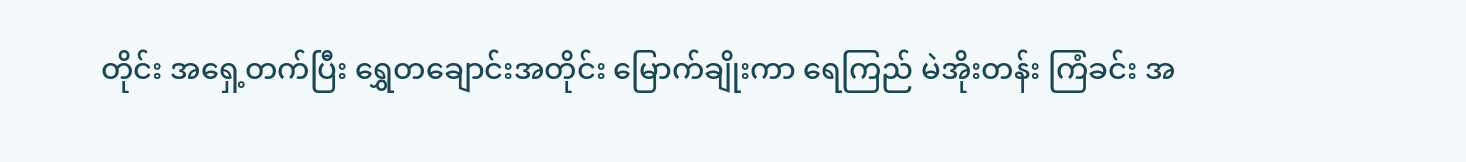တိုင်း အရှေ့တက်ပြီး ရွှေတချောင်းအတိုင်း မြောက်ချိုးကာ ရေကြည် မဲအိုးတန်း ကြံခင်း အ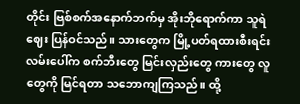တိုင်း ဗြစ်စက်အနောက်ဘက်မှ အိုးဘိုရောက်ကာ သူရဲဈေး ပြန်ဝင်သည်။ သားတွေက မြို့ပတ်ရထားစီးရင်း လမ်းပေါ်က စက်ဘီးတွေ မြင်းလှည်းတွေ ကားတွေ လူတွေကို မြင်ရတာ သဘောကျကြသည်။ ထို့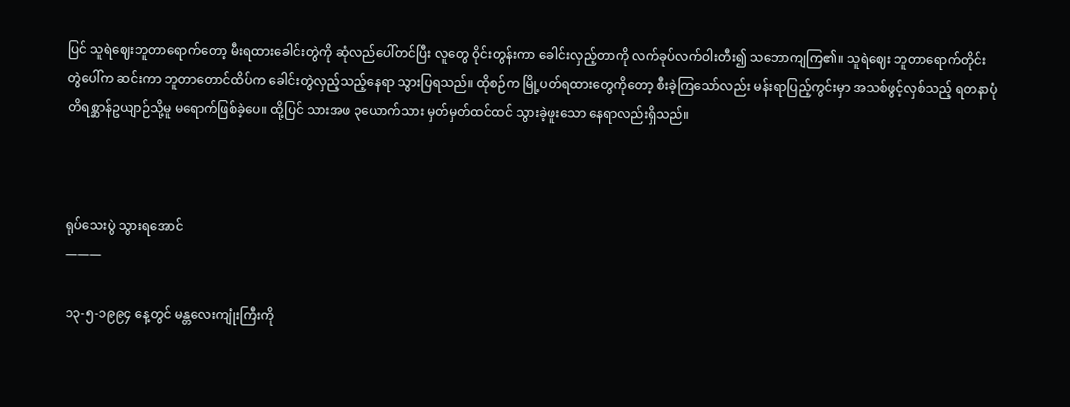ပြင် သူရဲဈေးဘူတာရောက်တော့ မီးရထားခေါင်းတွဲကို ဆုံလည်ပေါ်တင်ပြီး လူတွေ ဝိုင်းတွန်းကာ ခေါင်းလှည့်တာကို လက်ခုပ်လက်ဝါးတီး၍ သဘောကျကြ၏။ သူရဲဈေး ဘူတာရောက်တိုင်း တွဲပေါ်က ဆင်းကာ ဘူတာတောင်ထိပ်က ခေါင်းတွဲလှည့်သည့်နေရာ သွားပြရသည်။ ထိုစဉ်က မြို့ပတ်ရထားတွေကိုတော့ စီးခဲ့ကြသော်လည်း မန်းရာပြည့်ကွင်းမှာ အသစ်ဖွင့်လှစ်သည့် ရတနာပုံ တိရစ္ဆာန်ဥယျာဉ်သို့မူ မရောက်ဖြစ်ခဲ့ပေ။ ထို့ပြင် သားအဖ ၃ယောက်သား မှတ်မှတ်ထင်ထင် သွားခဲ့ဖူးသော နေရာလည်းရှိသည်။



ရုပ်သေးပွဲ သွားရအောင်
———

၁၃-၅-၁၉၉၄ နေ့တွင် မန္တလေးကျုံးကြီးကို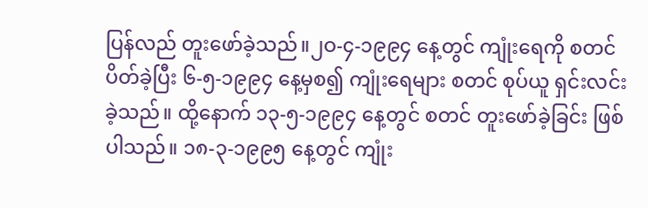ပြန်လည် တူးဖော်ခဲ့သည်။၂ဝ-၄-၁၉၉၄ နေ့တွင် ကျုံးရေကို စတင် ပိတ်ခဲ့ပြီး ၆-၅-၁၉၉၄ နေ့မှစ၍ ကျုံးရေများ စတင် စုပ်ယူ ရှင်းလင်းခဲ့သည်။ ထို့နောက် ၁၃-၅-၁၉၉၄ နေ့တွင် စတင် တူးဖော်ခဲ့ခြင်း ဖြစ်ပါသည်။ ၁၈-၃-၁၉၉၅ နေ့တွင် ကျုံး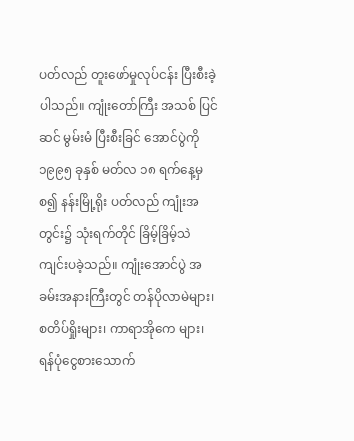ပတ်လည် တူးဖော်မှုလုပ်ငန်း ပြီးစီးခဲ့ပါသည်။ ကျုံးတော်ကြီး အသစ် ပြင်ဆင် မွမ်းမံ ပြီးစီးခြင် အောင်ပွဲကို ၁၉၉၅ ခုနှစ် မတ်လ ၁၈ ရက်နေ့မှ စ၍ နန်းမြို့ရိုး ပတ်လည် ကျုံးအတွင်း၌ သုံးရက်တိုင် ခြိမ့်ခြိမ့်သဲ ကျင်းပခဲ့သည်။ ကျုံးအောင်ပွဲ အခမ်းအနားကြီးတွင် တန်ပိုလာမဲများ၊ စတိပ်ရှိုးများ၊ ကာရာအိုကေ များ၊ ရန်ပုံငွေစားသောက်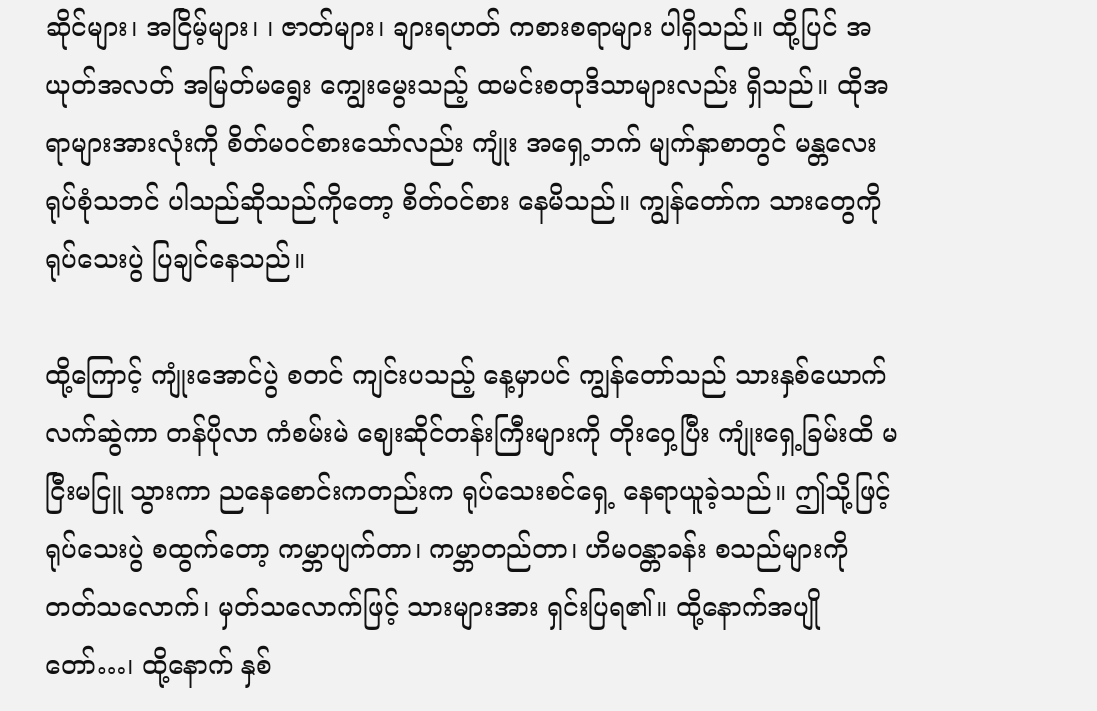ဆိုင်များ၊ အငြိမ့်များ၊ ၊ ဇာတ်များ၊ ချားရဟတ် ကစားစရာများ ပါရှိသည်။ ထို့ပြင် အယုတ်အလတ် အမြတ်မရွေး ကျွေးမွေးသည့် ထမင်းစတုဒိသာများလည်း ရှိသည်။ ထိုအရာများအားလုံးကို စိတ်မဝင်စားသော်လည်း ကျုံး အရှေ့ဘက် မျက်နှာစာတွင် မန္တလေးရုပ်စုံသဘင် ပါသည်ဆိုသည်ကိုတော့ စိတ်ဝင်စား နေမိသည်။ ကျွန်တော်က သားတွေကို ရုပ်သေးပွဲ ပြချင်နေသည်။

ထို့ကြောင့် ကျုံးအောင်ပွဲ စတင် ကျင်းပသည့် နေ့မှာပင် ကျွန်တော်သည် သားနှစ်ယောက် လက်ဆွဲကာ တန်ပိုလာ ကံစမ်းမဲ ဈေးဆိုင်တန်းကြီးများကို တိုးဝှေ့ပြီး ကျုံးရှေ့ခြမ်းထိ မငြီးမငြူ သွားကာ ညနေစောင်းကတည်းက ရုပ်သေးစင်ရှေ့ နေရာယူခဲ့သည်။ ဤသို့ဖြင့် ရုပ်သေးပွဲ စထွက်တော့ ကမ္ဘာပျက်တာ၊ ကမ္ဘာတည်တာ၊ ဟိမဝန္တာခန်း စသည်များကို တတ်သလောက်၊ မှတ်သလောက်ဖြင့် သားများအား ရှင်းပြရ၏။ ထို့နောက်အပျိုတော်…၊ ထို့နောက် နှစ်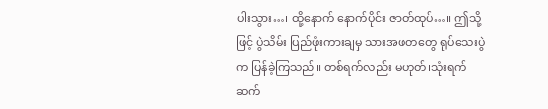ပါးသွား…၊ ထို့နောက် နောက်ပိုင်း ဇာတ်ထုပ်…။ ဤသို့ဖြင့် ပွဲသိမ်း ပြည်ဖုံးကားချမှ သားအဖတတွေ ရုပ်သေးပွဲက ပြန်ခဲ့ကြသည်။ တစ်ရက်လည်း မဟုတ်၊သုံးရက် ဆက်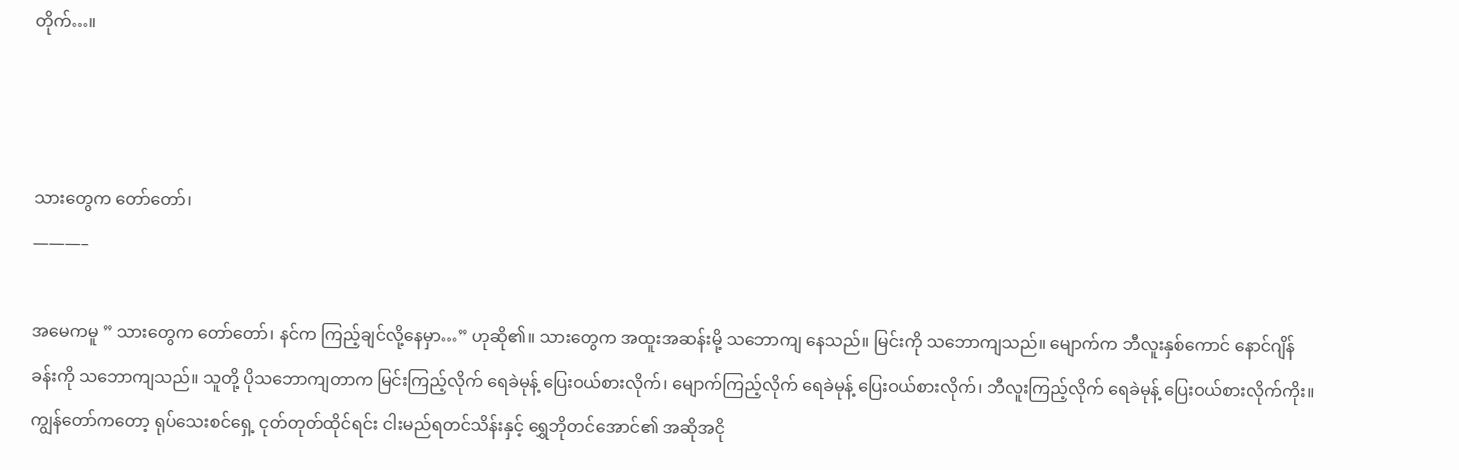တိုက်…။



သားတွေက တော်တော်၊
———–

အမေကမူ ” သားတွေက တော်တော်၊ နင်က ကြည့်ချင်လို့နေမှာ…” ဟုဆို၏။ သားတွေက အထူးအဆန်းမို့ သဘောကျ နေသည်။ မြင်းကို သဘောကျသည်။ မျောက်က ဘီလူးနှစ်ကောင် နောင်ဂျိန် ခန်းကို သဘောကျသည်။ သူတို့ ပိုသဘောကျတာက မြင်းကြည့်လိုက် ရေခဲမုန့် ပြေးဝယ်စားလိုက်၊ မျောက်ကြည့်လိုက် ရေခဲမုန့် ပြေးဝယ်စားလိုက်၊ ဘီလူးကြည့်လိုက် ရေခဲမုန့် ပြေးဝယ်စားလိုက်ကိုး။ ကျွန်တော်ကတော့ ရုပ်သေးစင်ရှေ့ ငုတ်တုတ်ထိုင်ရင်း ငါးမည်ရတင်သိန်းနှင့် ရွှေဘိုတင်အောင်၏ အဆိုအငို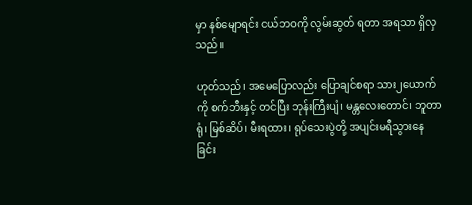မှာ နစ်မျောရင်း ငယ်ဘဝကို လွမ်းဆွတ် ရတာ အရသာ ရှိလှသည်။

ဟုတ်သည်၊ အမေပြောလည်း ပြောချင်စရာ သား၂ယောက်ကို စက်ဘီးနှင့် တင်ပြီး ဘုန်းကြီးပျံ၊ မန္တလေးတောင်၊ ဘူတာရုံ၊ မြစ်ဆိပ်၊ မီးရထား၊ ရုပ်သေးပွဲတို့ အပျင်းမရီသွားနေခြင်း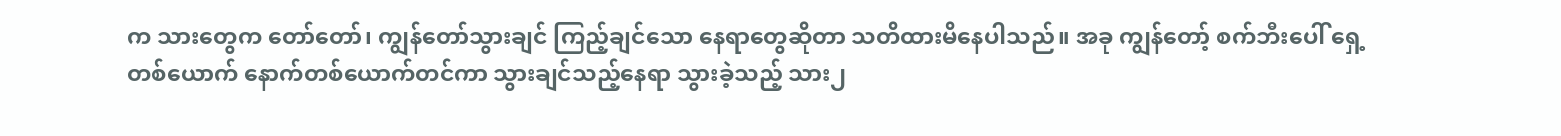က သားတွေက တော်တော်၊ ကျွန်တော်သွားချင် ကြည့်ချင်သော နေရာတွေဆိုတာ သတိထားမိနေပါသည်။ အခု ကျွန်တော့် စက်ဘီးပေါ် ရှေ့တစ်ယောက် နောက်တစ်ယောက်တင်ကာ သွားချင်သည့်နေရာ သွားခဲ့သည့် သား၂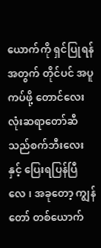ယောက်ကို ရှင်ပြုရန်အတွက် တိုင်ပင် အပူကပ်ဖို့ တောင်လေးလုံးဆရာတော်ဆီ သည်စက်ဘီးလေးနှင့် ပြေးရပြန်ပြီလေ၊ အခုတော့ ကျွန်တော် တစ်ယောက်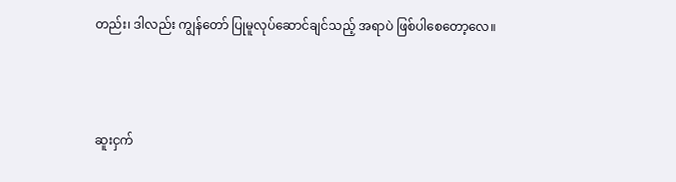တည်း၊ ဒါလည်း ကျွန်တော် ပြုမူလုပ်ဆောင်ချင်သည့် အရာပဲ ဖြစ်ပါစေတော့လေ။



ဆူးငှက်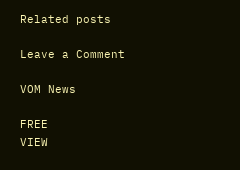Related posts

Leave a Comment

VOM News

FREE
VIEW